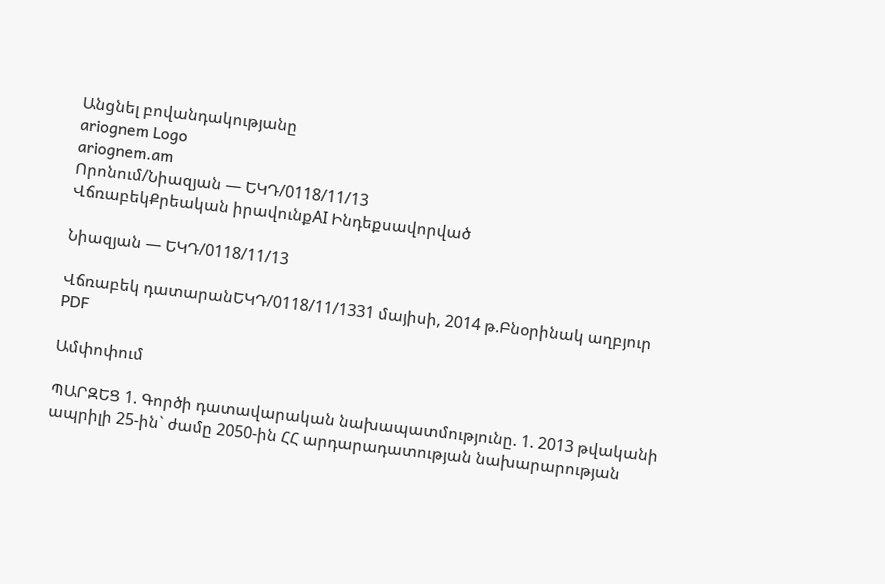Անցնել բովանդակությանը
ariognem Logo
ariognem.am
Որոնում/Նիազյան — ԵԿԴ/0118/11/13
ՎճռաբեկՔրեական իրավունքAI Ինդեքսավորված

Նիազյան — ԵԿԴ/0118/11/13

Վճռաբեկ դատարանԵԿԴ/0118/11/1331 մայիսի, 2014 թ.Բնօրինակ աղբյուր
PDF

Ամփոփում

ՊԱՐԶԵՑ 1. Գործի դատավարական նախապատմությունը. 1. 2013 թվականի ապրիլի 25-ին` ժամը 2050-ին ՀՀ արդարադատության նախարարության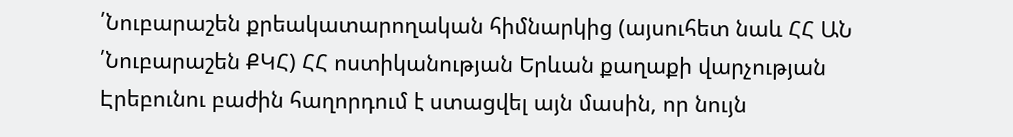՛Նուբարաշեն քրեակատարողական հիմնարկից (այսուհետ նաև ՀՀ ԱՆ ՛Նուբարաշեն ՔԿՀ) ՀՀ ոստիկանության Երևան քաղաքի վարչության Էրեբունու բաժին հաղորդում է ստացվել այն մասին, որ նույն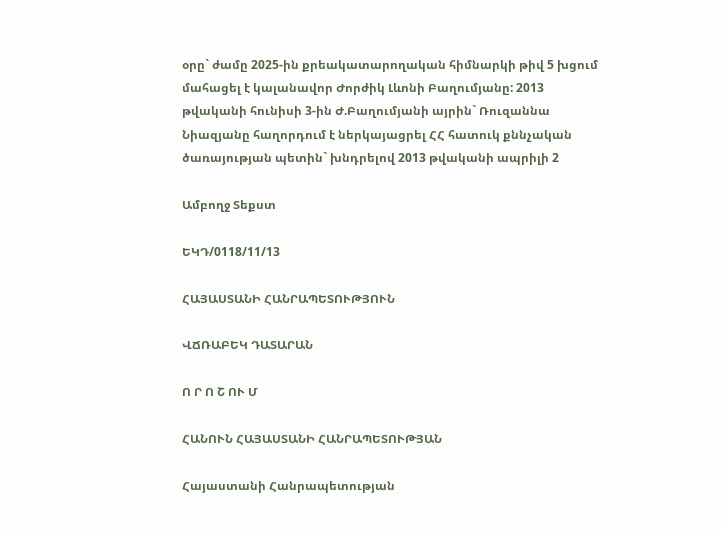օրը` ժամը 2025-ին քրեակատարողական հիմնարկի թիվ 5 խցում մահացել է կալանավոր Ժորժիկ Լևոնի Բաղումյանը: 2013 թվականի հունիսի 3-ին Ժ.Բաղումյանի այրին` Ռուզաննա Նիազյանը հաղորդում է ներկայացրել ՀՀ հատուկ քննչական ծառայության պետին` խնդրելով 2013 թվականի ապրիլի 2

Ամբողջ Տեքստ

ԵԿԴ/0118/11/13

ՀԱՅԱՍՏԱՆԻ ՀԱՆՐԱՊԵՏՈՒԹՅՈՒՆ

ՎՃՌԱԲԵԿ ԴԱՏԱՐԱՆ

Ո Ր Ո Շ ՈՒ Մ

ՀԱՆՈՒՆ ՀԱՅԱՍՏԱՆԻ ՀԱՆՐԱՊԵՏՈՒԹՅԱՆ

Հայաստանի Հանրապետության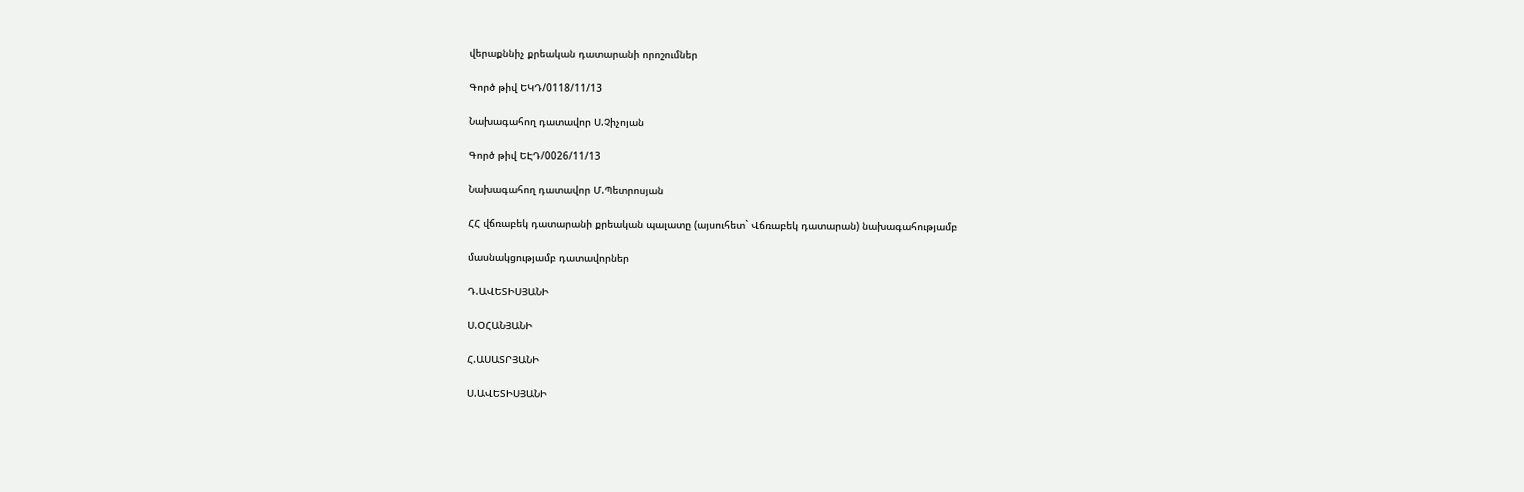վերաքննիչ քրեական դատարանի որոշումներ

Գործ թիվ ԵԿԴ/0118/11/13

Նախագահող դատավոր Ս.Չիչոյան

Գործ թիվ ԵԷԴ/0026/11/13

Նախագահող դատավոր Մ.Պետրոսյան

ՀՀ վճռաբեկ դատարանի քրեական պալատը (այսուհետ` Վճռաբեկ դատարան) նախագահությամբ

մասնակցությամբ դատավորներ

Դ.ԱՎԵՏԻՍՅԱՆԻ

Ս.ՕՀԱՆՅԱՆԻ

Հ.ԱՍԱՏՐՅԱՆԻ

Ս.ԱՎԵՏԻՍՅԱՆԻ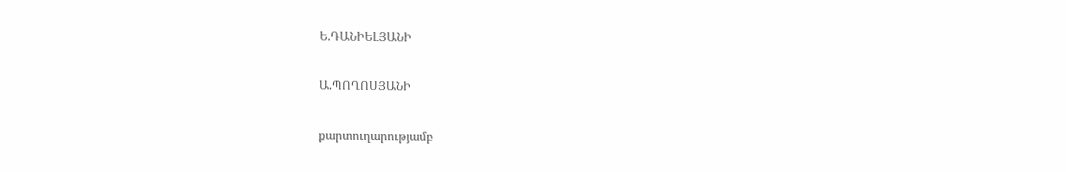Ե.ԴԱՆԻԵԼՅԱՆԻ

Ա.ՊՈՂՈՍՅԱՆԻ

քարտուղարությամբ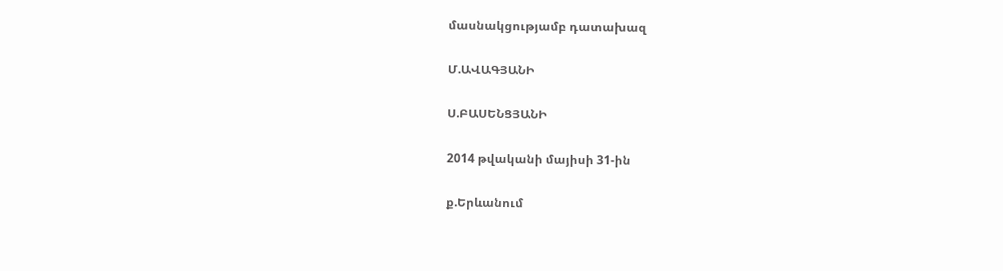մասնակցությամբ դատախազ

Մ.ԱՎԱԳՅԱՆԻ

Ս.ԲԱՍԵՆՑՅԱՆԻ

2014 թվականի մայիսի 31-ին

ք.Երևանում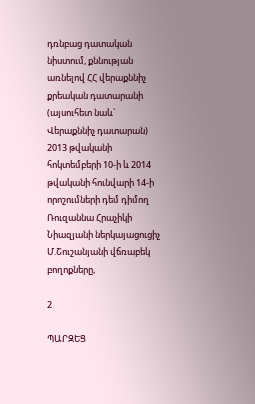դռնբաց դատական նիստում, քննության առնելով ՀՀ վերաքննիչ քրեական դատարանի (այսուհետ նաև` Վերաքննիչ դատարան) 2013 թվականի հոկտեմբերի 10-ի և 2014 թվականի հունվարի 14-ի որոշումների դեմ դիմող Ռուզաննա Հրաչիկի Նիազյանի ներկայացուցիչ Մ.Շուշանյանի վճռաբեկ բողոքները,

2

ՊԱՐԶԵՑ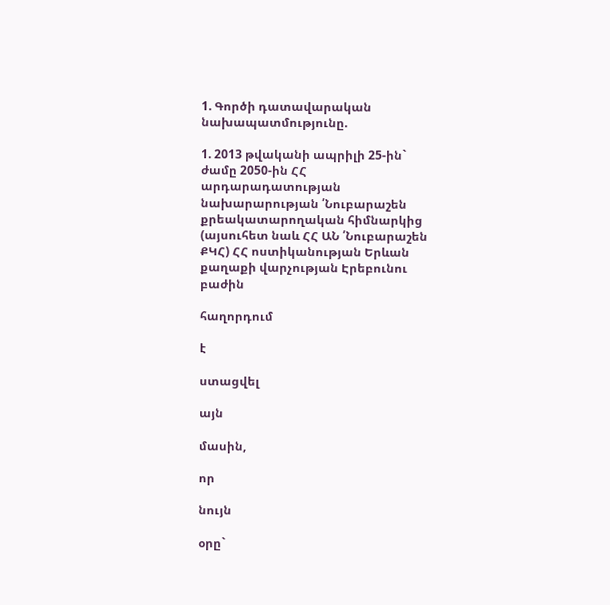1. Գործի դատավարական նախապատմությունը.

1. 2013 թվականի ապրիլի 25-ին` ժամը 2050-ին ՀՀ արդարադատության նախարարության ՛Նուբարաշեն քրեակատարողական հիմնարկից (այսուհետ նաև ՀՀ ԱՆ ՛Նուբարաշեն ՔԿՀ) ՀՀ ոստիկանության Երևան քաղաքի վարչության Էրեբունու բաժին

հաղորդում

է

ստացվել

այն

մասին,

որ

նույն

օրը`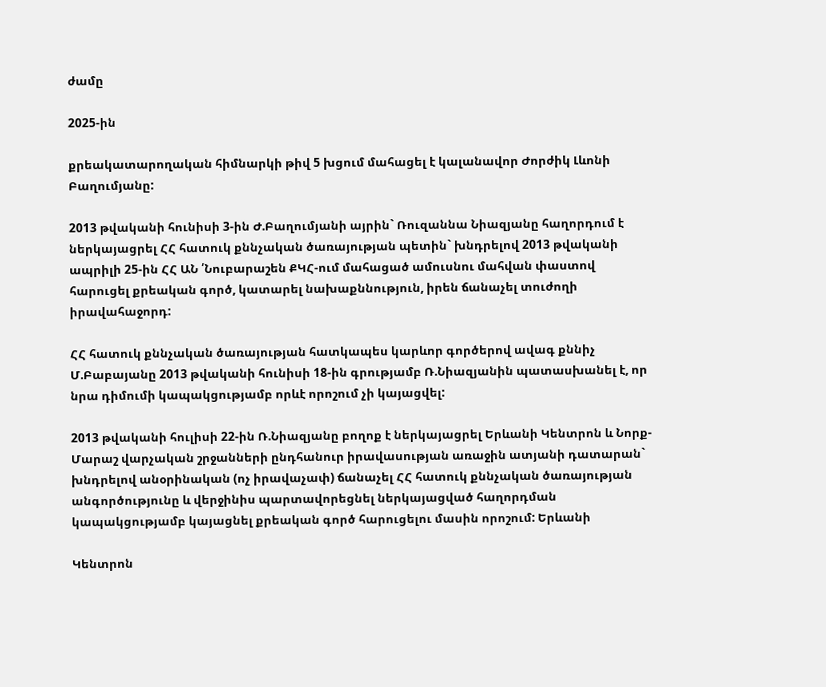ժամը

2025-ին

քրեակատարողական հիմնարկի թիվ 5 խցում մահացել է կալանավոր Ժորժիկ Լևոնի Բաղումյանը:

2013 թվականի հունիսի 3-ին Ժ.Բաղումյանի այրին` Ռուզաննա Նիազյանը հաղորդում է ներկայացրել ՀՀ հատուկ քննչական ծառայության պետին` խնդրելով 2013 թվականի ապրիլի 25-ին ՀՀ ԱՆ ՛Նուբարաշեն ՔԿՀ-ում մահացած ամուսնու մահվան փաստով հարուցել քրեական գործ, կատարել նախաքննություն, իրեն ճանաչել տուժողի իրավահաջորդ:

ՀՀ հատուկ քննչական ծառայության հատկապես կարևոր գործերով ավագ քննիչ Մ.Բաբայանը 2013 թվականի հունիսի 18-ին գրությամբ Ռ.Նիազյանին պատասխանել է, որ նրա դիմումի կապակցությամբ որևէ որոշում չի կայացվել:

2013 թվականի հուլիսի 22-ին Ռ.Նիազյանը բողոք է ներկայացրել Երևանի Կենտրոն և Նորք-Մարաշ վարչական շրջանների ընդհանուր իրավասության առաջին ատյանի դատարան` խնդրելով անօրինական (ոչ իրավաչափ) ճանաչել ՀՀ հատուկ քննչական ծառայության անգործությունը և վերջինիս պարտավորեցնել ներկայացված հաղորդման կապակցությամբ կայացնել քրեական գործ հարուցելու մասին որոշում: Երևանի

Կենտրոն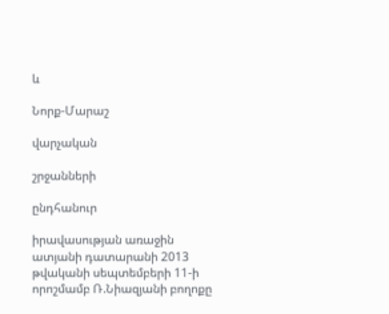և

Նորք-Մարաշ

վարչական

շրջանների

ընդհանուր

իրավասության առաջին ատյանի դատարանի 2013 թվականի սեպտեմբերի 11-ի որոշմամբ Ռ.Նիազյանի բողոքը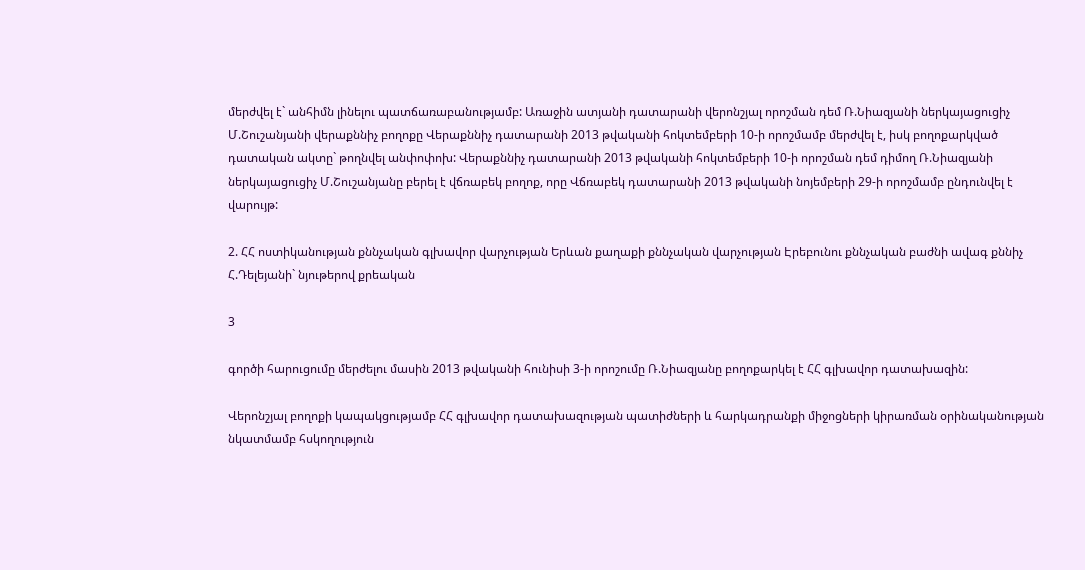մերժվել է` անհիմն լինելու պատճառաբանությամբ: Առաջին ատյանի դատարանի վերոնշյալ որոշման դեմ Ռ.Նիազյանի ներկայացուցիչ Մ.Շուշանյանի վերաքննիչ բողոքը Վերաքննիչ դատարանի 2013 թվականի հոկտեմբերի 10-ի որոշմամբ մերժվել է, իսկ բողոքարկված դատական ակտը` թողնվել անփոփոխ: Վերաքննիչ դատարանի 2013 թվականի հոկտեմբերի 10-ի որոշման դեմ դիմող Ռ.Նիազյանի ներկայացուցիչ Մ.Շուշանյանը բերել է վճռաբեկ բողոք, որը Վճռաբեկ դատարանի 2013 թվականի նոյեմբերի 29-ի որոշմամբ ընդունվել է վարույթ:

2. ՀՀ ոստիկանության քննչական գլխավոր վարչության Երևան քաղաքի քննչական վարչության Էրեբունու քննչական բաժնի ավագ քննիչ Հ.Դելեյանի` նյութերով քրեական

3

գործի հարուցումը մերժելու մասին 2013 թվականի հունիսի 3-ի որոշումը Ռ.Նիազյանը բողոքարկել է ՀՀ գլխավոր դատախազին:

Վերոնշյալ բողոքի կապակցությամբ ՀՀ գլխավոր դատախազության պատիժների և հարկադրանքի միջոցների կիրառման օրինականության նկատմամբ հսկողություն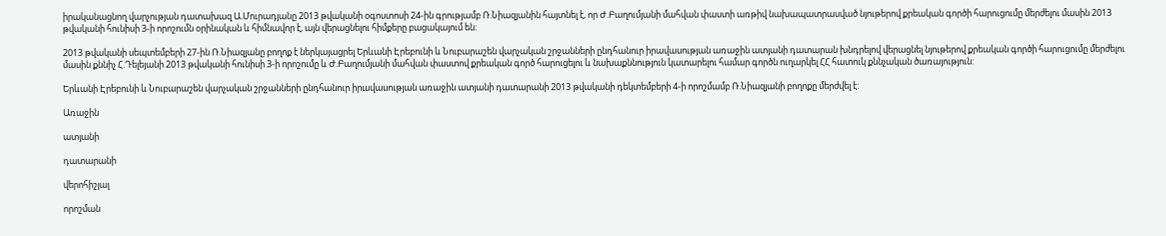իրականացնող վարչության դատախազ Ա.Մուրադյանը 2013 թվականի օգոստոսի 24-ին գրությամբ Ռ.Նիազյանին հայտնել է, որ Ժ.Բաղումյանի մահվան փաստի առթիվ նախապատրասված նյութերով քրեական գործի հարուցումը մերժելու մասին 2013 թվականի հունիսի 3-ի որոշումն օրինական և հիմնավոր է, այն վերացնելու հիմքերը բացակայում են:

2013 թվականի սեպտեմբերի 27-ին Ռ.Նիազյանը բողոք է ներկայացրել Երևանի Էրեբունի և Նուբարաշեն վարչական շրջանների ընդհանուր իրավասության առաջին ատյանի դատարան խնդրելով վերացնել նյութերով քրեական գործի հարուցումը մերժելու մասին քննիչ Հ.Դելեյանի 2013 թվականի հունիսի 3-ի որոշումը և Ժ.Բաղումյանի մահվան փաստով քրեական գործ հարուցելու և նախաքննություն կատարելու համար գործն ուղարկել ՀՀ հատուկ քննչական ծառայություն:

Երևանի Էրեբունի և Նուբարաշեն վարչական շրջանների ընդհանուր իրավասության առաջին ատյանի դատարանի 2013 թվականի դեկտեմբերի 4-ի որոշմամբ Ռ.Նիազյանի բողոքը մերժվել է:

Առաջին

ատյանի

դատարանի

վերոհիշյալ

որոշման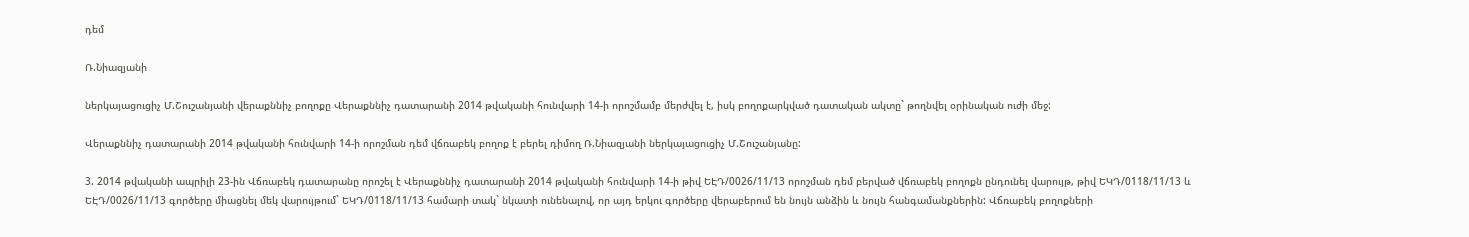դեմ

Ռ.Նիազյանի

ներկայացուցիչ Մ.Շուշանյանի վերաքննիչ բողոքը Վերաքննիչ դատարանի 2014 թվականի հունվարի 14-ի որոշմամբ մերժվել է, իսկ բողոքարկված դատական ակտը` թողնվել օրինական ուժի մեջ:

Վերաքննիչ դատարանի 2014 թվականի հունվարի 14-ի որոշման դեմ վճռաբեկ բողոք է բերել դիմող Ռ.Նիազյանի ներկայացուցիչ Մ.Շուշանյանը:

3. 2014 թվականի ապրիլի 23-ին Վճռաբեկ դատարանը որոշել է Վերաքննիչ դատարանի 2014 թվականի հունվարի 14-ի թիվ ԵԷԴ/0026/11/13 որոշման դեմ բերված վճռաբեկ բողոքն ընդունել վարույթ, թիվ ԵԿԴ/0118/11/13 և ԵԷԴ/0026/11/13 գործերը միացնել մեկ վարույթում` ԵԿԴ/0118/11/13 համարի տակ` նկատի ունենալով, որ այդ երկու գործերը վերաբերում են նույն անձին և նույն հանգամանքներին: Վճռաբեկ բողոքների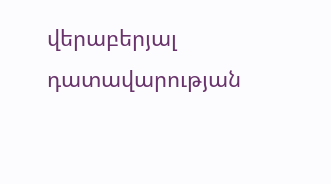վերաբերյալ դատավարության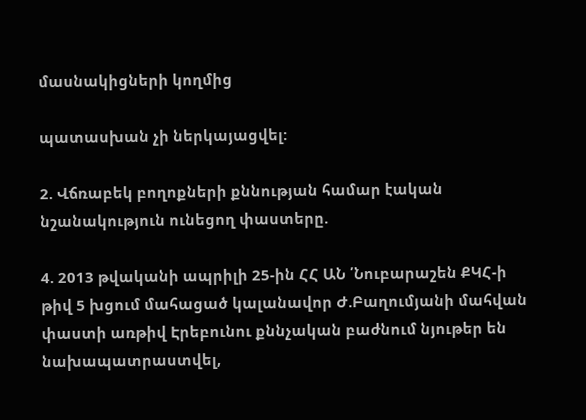մասնակիցների կողմից

պատասխան չի ներկայացվել:

2. Վճռաբեկ բողոքների քննության համար էական նշանակություն ունեցող փաստերը.

4. 2013 թվականի ապրիլի 25-ին ՀՀ ԱՆ ՛Նուբարաշեն ՔԿՀ-ի թիվ 5 խցում մահացած կալանավոր Ժ.Բաղումյանի մահվան փաստի առթիվ Էրեբունու քննչական բաժնում նյութեր են նախապատրաստվել,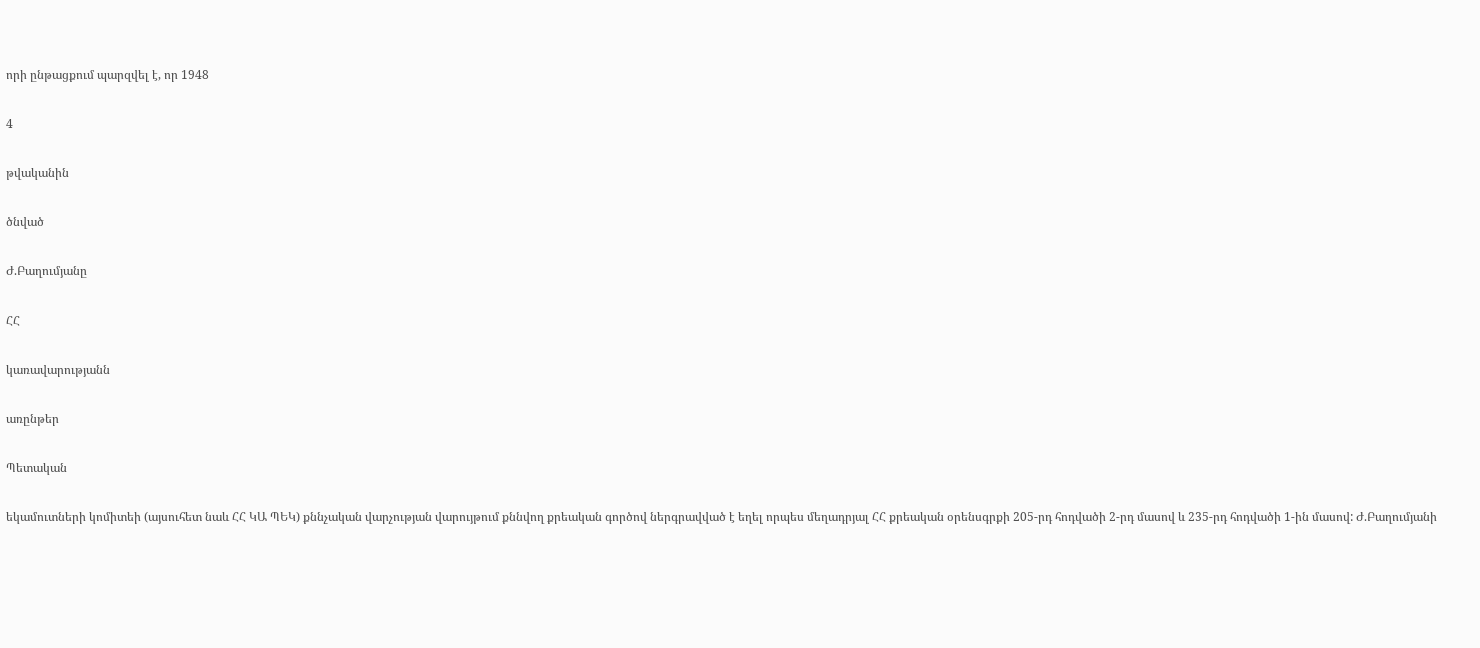որի ընթացքում պարզվել է, որ 1948

4

թվականին

ծնված

Ժ.Բաղումյանը

ՀՀ

կառավարությանն

առընթեր

Պետական

եկամուտների կոմիտեի (այսուհետ նաև ՀՀ ԿԱ ՊԵԿ) քննչական վարչության վարույթում քննվող քրեական գործով ներգրավված է եղել որպես մեղադրյալ ՀՀ քրեական օրենսգրքի 205-րդ հոդվածի 2-րդ մասով և 235-րդ հոդվածի 1-ին մասով: Ժ.Բաղումյանի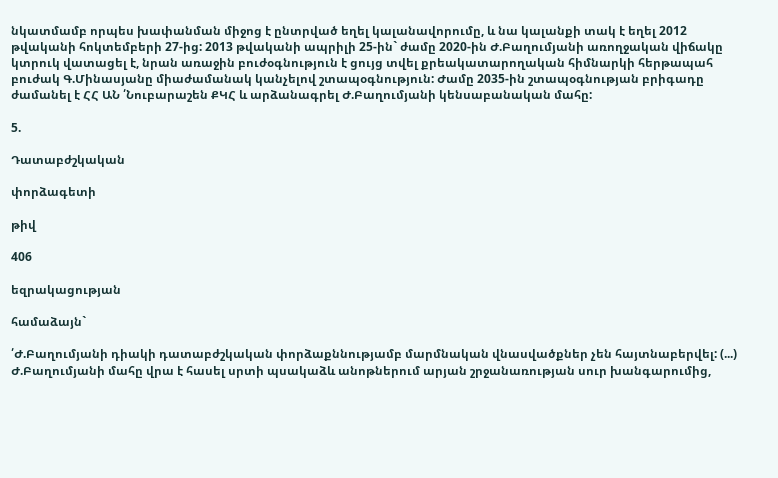նկատմամբ որպես խափանման միջոց է ընտրված եղել կալանավորումը, և նա կալանքի տակ է եղել 2012 թվականի հոկտեմբերի 27-ից: 2013 թվականի ապրիլի 25-ին` ժամը 2020-ին Ժ.Բաղումյանի առողջական վիճակը կտրուկ վատացել է, նրան առաջին բուժօգնություն է ցույց տվել քրեակատարողական հիմնարկի հերթապահ բուժակ Գ.Մինասյանը միաժամանակ կանչելով շտապօգնություն: Ժամը 2035-ին շտապօգնության բրիգադը ժամանել է ՀՀ ԱՆ ՛Նուբարաշեն ՔԿՀ և արձանագրել Ժ.Բաղումյանի կենսաբանական մահը:

5.

Դատաբժշկական

փորձագետի

թիվ

406

եզրակացության

համաձայն`

՛Ժ.Բաղումյանի դիակի դատաբժշկական փորձաքննությամբ մարմնական վնասվածքներ չեն հայտնաբերվել: (...) Ժ.Բաղումյանի մահը վրա է հասել սրտի պսակաձև անոթներում արյան շրջանառության սուր խանգարումից,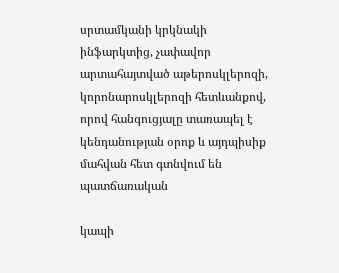սրտամկանի կրկնակի ինֆարկտից, չափավոր արտահայտված աթերոսկլերոզի, կորոնարոսկլերոզի հետևանքով, որով հանգուցյալը տառապել է կենդանության օրոք և այդպիսիք մահվան հետ գտնվում են պատճառական

կապի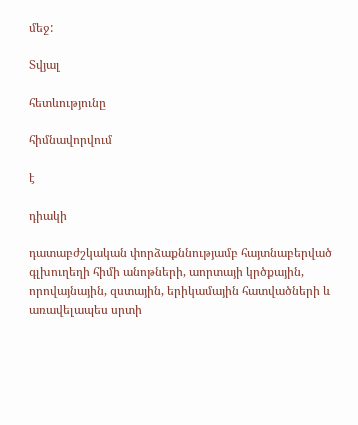մեջ:

Տվյալ

հետևությունը

հիմնավորվում

է

դիակի

դատաբժշկական փորձաքննությամբ հայտնաբերված գլխուղեղի հիմի անոթների, աորտայի կրծքային, որովայնային, զստային, երիկամային հատվածների և առավելապես սրտի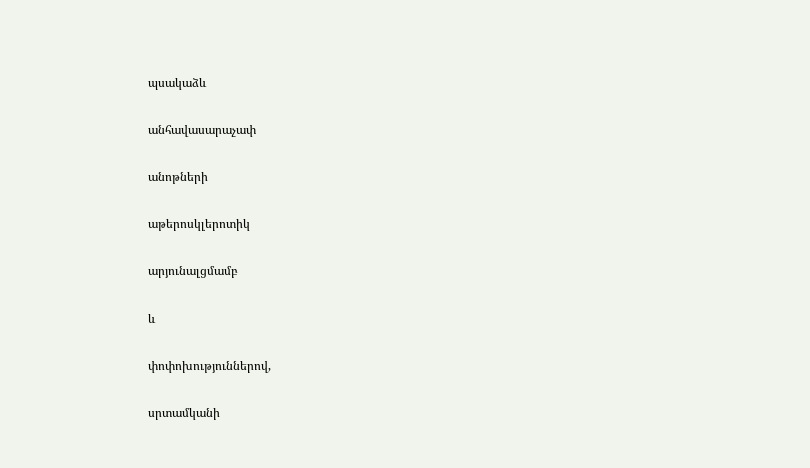պսակաձև

անհավասարաչափ

անոթների

աթերոսկլերոտիկ

արյունալցմամբ

և

փոփոխություններով,

սրտամկանի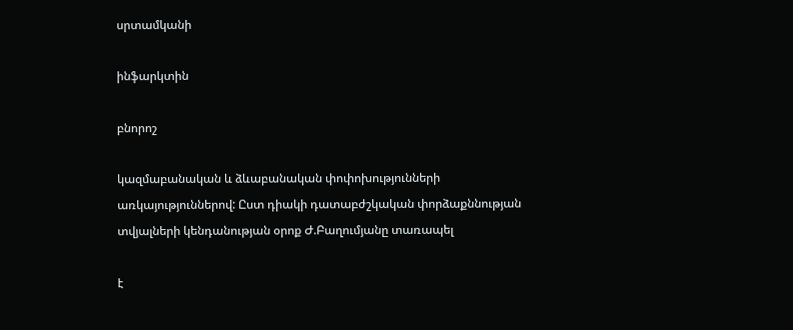սրտամկանի

ինֆարկտին

բնորոշ

կազմաբանական և ձևաբանական փոփոխությունների առկայություններով: Ըստ դիակի դատաբժշկական փորձաքննության տվյալների կենդանության օրոք Ժ.Բաղումյանը տառապել

է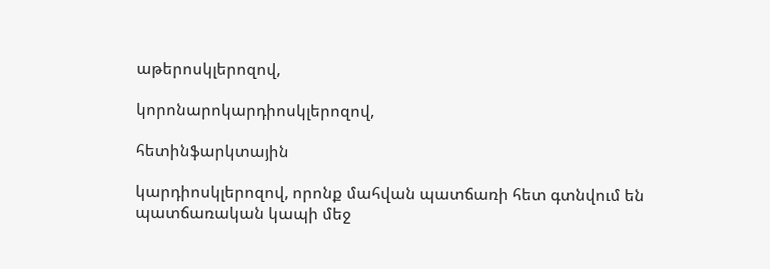աթերոսկլերոզով,

կորոնարոկարդիոսկլերոզով,

հետինֆարկտային

կարդիոսկլերոզով, որոնք մահվան պատճառի հետ գտնվում են պատճառական կապի մեջ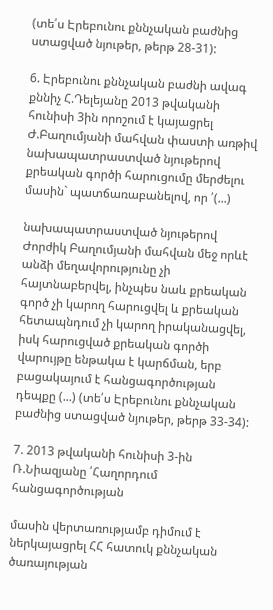(տե՛ս Էրեբունու քննչական բաժնից ստացված նյութեր, թերթ 28-31):

6. Էրեբունու քննչական բաժնի ավագ քննիչ Հ.Դելեյանը 2013 թվականի հունիսի 3ին որոշում է կայացրել Ժ.Բաղումյանի մահվան փաստի առթիվ նախապատրաստված նյութերով քրեական գործի հարուցումը մերժելու մասին` պատճառաբանելով, որ ՛(...)

նախապատրաստված նյութերով Ժորժիկ Բաղումյանի մահվան մեջ որևէ անձի մեղավորությունը չի հայտնաբերվել, ինչպես նաև քրեական գործ չի կարող հարուցվել և քրեական հետապնդում չի կարող իրականացվել, իսկ հարուցված քրեական գործի վարույթը ենթակա է կարճման, երբ բացակայում է հանցագործության դեպքը (...) (տե՛ս Էրեբունու քննչական բաժնից ստացված նյութեր, թերթ 33-34):

7. 2013 թվականի հունիսի 3-ին Ռ.Նիազյանը ՛Հաղորդում հանցագործության

մասին վերտառությամբ դիմում է ներկայացրել ՀՀ հատուկ քննչական ծառայության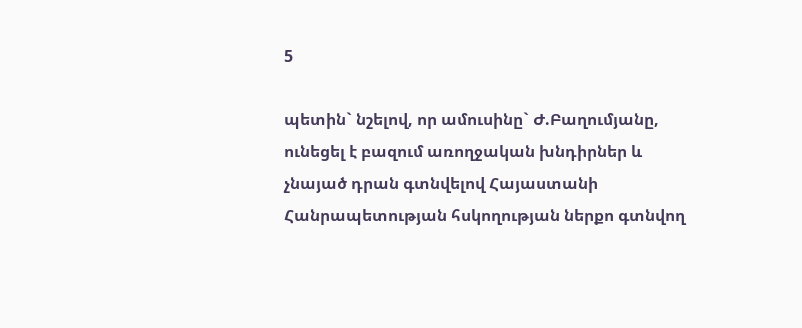5

պետին` նշելով, որ ամուսինը` Ժ.Բաղումյանը, ունեցել է բազում առողջական խնդիրներ և չնայած դրան գտնվելով Հայաստանի Հանրապետության հսկողության ներքո գտնվող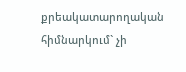քրեակատարողական հիմնարկում` չի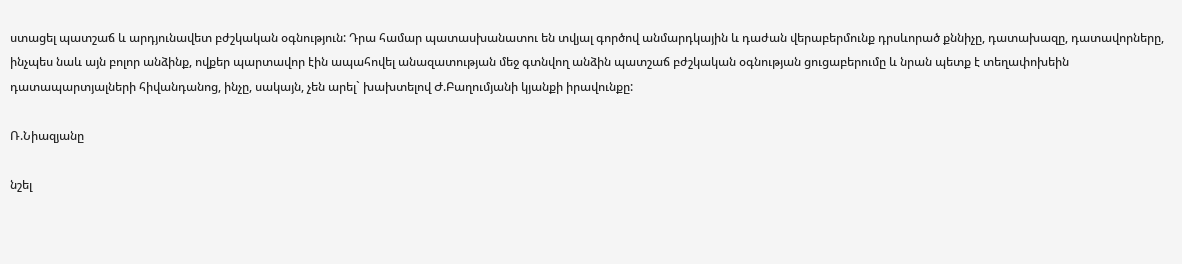ստացել պատշաճ և արդյունավետ բժշկական օգնություն: Դրա համար պատասխանատու են տվյալ գործով անմարդկային և դաժան վերաբերմունք դրսևորած քննիչը, դատախազը, դատավորները, ինչպես նաև այն բոլոր անձինք, ովքեր պարտավոր էին ապահովել անազատության մեջ գտնվող անձին պատշաճ բժշկական օգնության ցուցաբերումը և նրան պետք է տեղափոխեին դատապարտյալների հիվանդանոց, ինչը, սակայն, չեն արել` խախտելով Ժ.Բաղումյանի կյանքի իրավունքը:

Ռ.Նիազյանը

նշել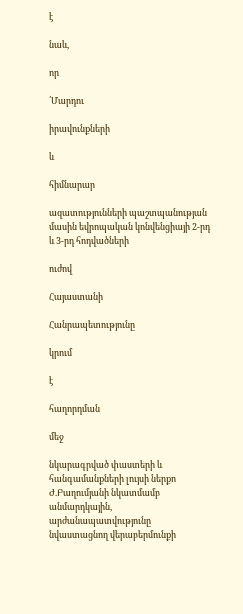է

նաև,

որ

՛Մարդու

իրավունքների

և

հիմնարար

ազատությունների պաշտպանության մասին եվրոպական կոնվենցիայի 2-րդ և 3-րդ հոդվածների

ուժով

Հայաստանի

Հանրապետությունը

կրում

է

հաղորդման

մեջ

նկարագրված փաստերի և հանգամանքների լույսի ներքո Ժ.Բաղումյանի նկատմամբ անմարդկային, արժանապատվությունը նվաստացնող վերաբերմունքի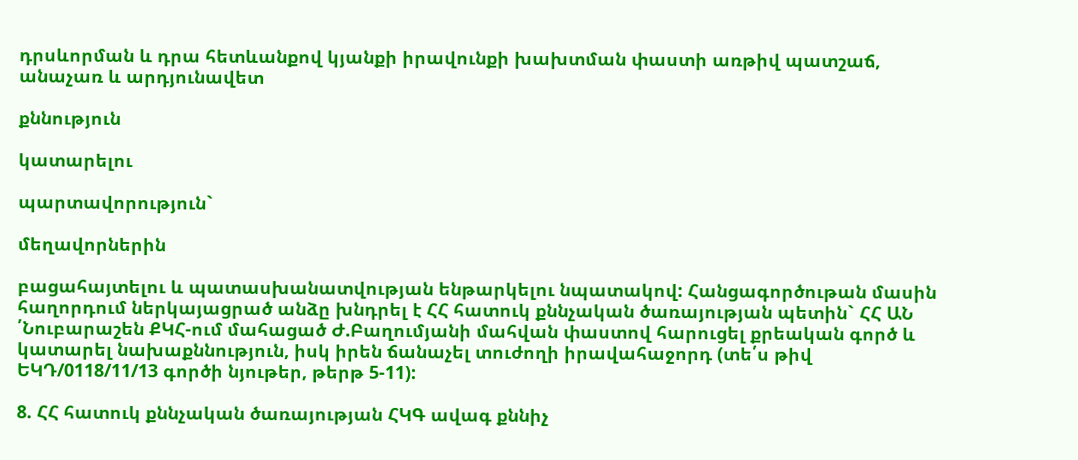դրսևորման և դրա հետևանքով կյանքի իրավունքի խախտման փաստի առթիվ պատշաճ, անաչառ և արդյունավետ

քննություն

կատարելու

պարտավորություն`

մեղավորներին

բացահայտելու և պատասխանատվության ենթարկելու նպատակով: Հանցագործութան մասին հաղորդում ներկայացրած անձը խնդրել է ՀՀ հատուկ քննչական ծառայության պետին` ՀՀ ԱՆ ՛Նուբարաշեն ՔԿՀ-ում մահացած Ժ.Բաղումյանի մահվան փաստով հարուցել քրեական գործ և կատարել նախաքննություն, իսկ իրեն ճանաչել տուժողի իրավահաջորդ (տե՛ս թիվ ԵԿԴ/0118/11/13 գործի նյութեր, թերթ 5-11):

8. ՀՀ հատուկ քննչական ծառայության ՀԿԳ ավագ քննիչ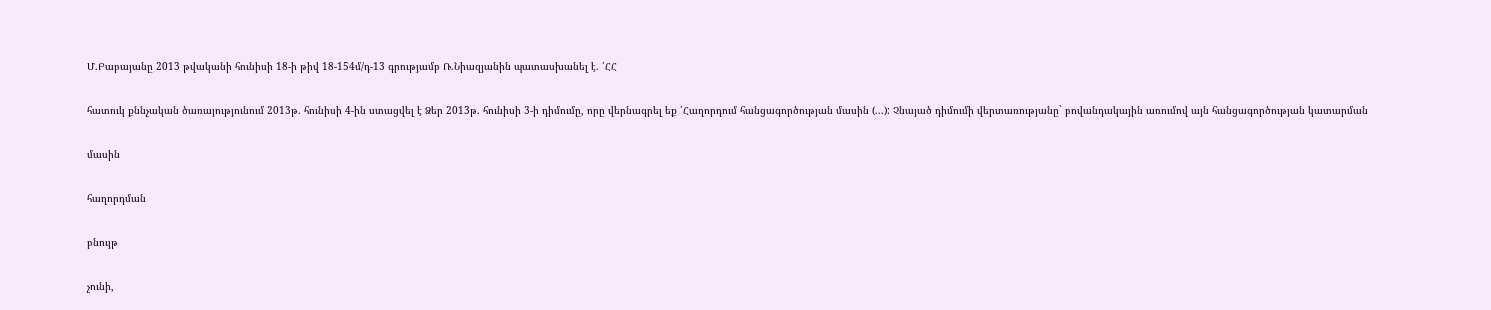Մ.Բաբայանը 2013 թվականի հունիսի 18-ի թիվ 18-154մ/դ-13 գրությամբ Ռ.Նիազյանին պատասխանել է. ՛ՀՀ

հատուկ քննչական ծառայությունում 2013թ. հունիսի 4-ին ստացվել է Ձեր 2013թ. հունիսի 3-ի դիմումը, որը վերնագրել եք ՛Հաղորդում հանցագործության մասին (...): Չնայած դիմումի վերտառությանը` բովանդակային առումով այն հանցագործության կատարման

մասին

հաղորդման

բնույթ

չունի,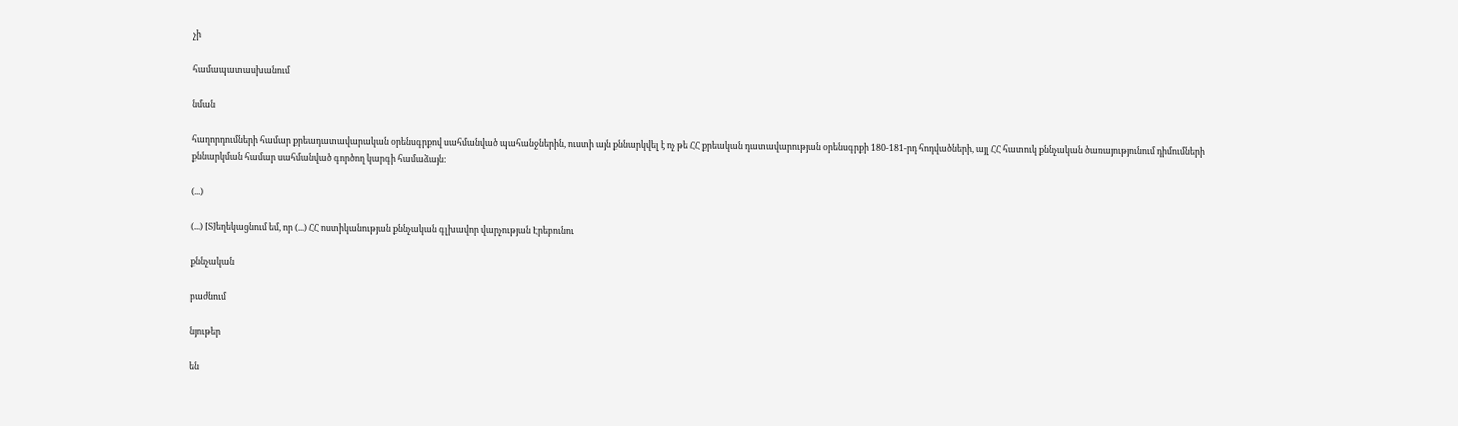չի

համապատասխանում

նման

հաղորդումների համար քրեադատավարական օրենսգրքով սահմանված պահանջներին, ուստի այն քննարկվել է ոչ թե ՀՀ քրեական դատավարության օրենսգրքի 180-181-րդ հոդվածների, այլ ՀՀ հատուկ քննչական ծառայությունում դիմումների քննարկման համար սահմանված գործող կարգի համաձայն:

(...)

(...) [Տ]եղեկացնում եմ, որ (...) ՀՀ ոստիկանության քննչական գլխավոր վարչության Էրեբունու

քննչական

բաժնում

նյութեր

են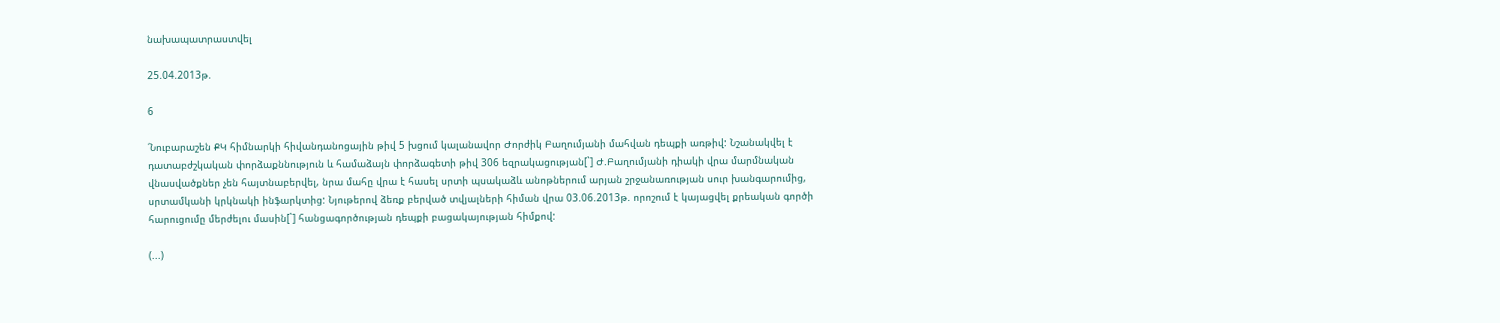նախապատրաստվել

25.04.2013թ.

6

՛Նուբարաշեն ՔԿ հիմնարկի հիվանդանոցային թիվ 5 խցում կալանավոր Ժորժիկ Բաղումյանի մահվան դեպքի առթիվ: Նշանակվել է դատաբժշկական փորձաքննություն և համաձայն փորձագետի թիվ 306 եզրակացության[`] Ժ.Բաղումյանի դիակի վրա մարմնական վնասվածքներ չեն հայտնաբերվել, նրա մահը վրա է հասել սրտի պսակաձև անոթներում արյան շրջանառության սուր խանգարումից, սրտամկանի կրկնակի ինֆարկտից: Նյութերով ձեռք բերված տվյալների հիման վրա 03.06.2013թ. որոշում է կայացվել քրեական գործի հարուցումը մերժելու մասին[`] հանցագործության դեպքի բացակայության հիմքով:

(...)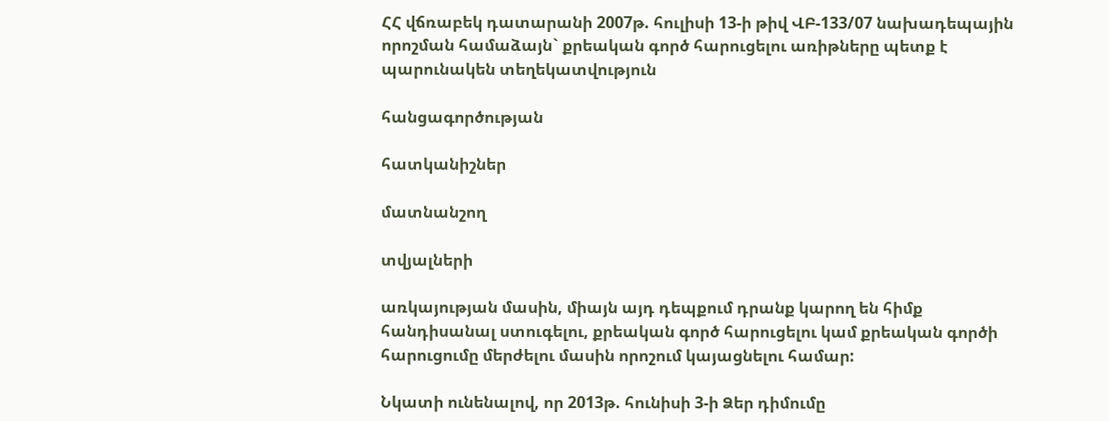ՀՀ վճռաբեկ դատարանի 2007թ. հուլիսի 13-ի թիվ ՎԲ-133/07 նախադեպային որոշման համաձայն` քրեական գործ հարուցելու առիթները պետք է պարունակեն տեղեկատվություն

հանցագործության

հատկանիշներ

մատնանշող

տվյալների

առկայության մասին, միայն այդ դեպքում դրանք կարող են հիմք հանդիսանալ ստուգելու, քրեական գործ հարուցելու կամ քրեական գործի հարուցումը մերժելու մասին որոշում կայացնելու համար:

Նկատի ունենալով, որ 2013թ. հունիսի 3-ի Ձեր դիմումը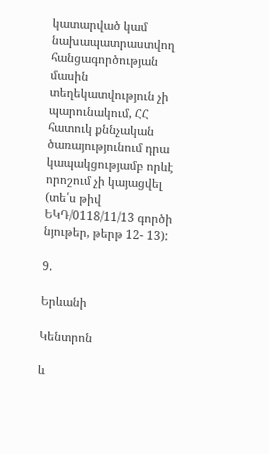կատարված կամ նախապատրաստվող հանցագործության մասին տեղեկատվություն չի պարունակում, ՀՀ հատուկ քննչական ծառայությունում դրա կապակցությամբ որևէ որոշում չի կայացվել (տե՛ս թիվ ԵԿԴ/0118/11/13 գործի նյութեր, թերթ 12- 13):

9.

Երևանի

Կենտրոն

և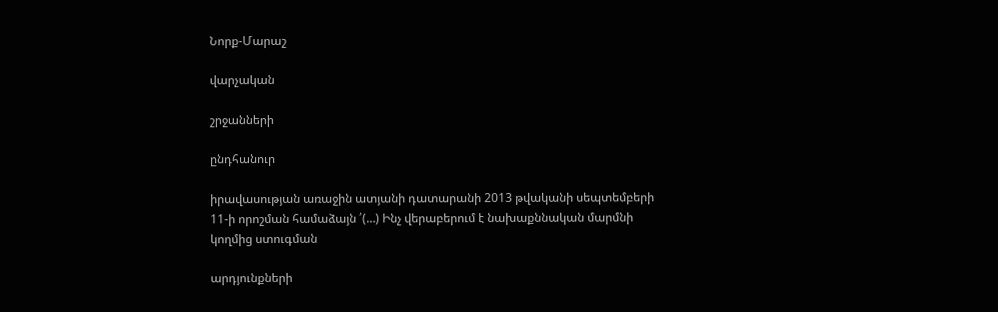Նորք-Մարաշ

վարչական

շրջանների

ընդհանուր

իրավասության առաջին ատյանի դատարանի 2013 թվականի սեպտեմբերի 11-ի որոշման համաձայն ՛(…) Ինչ վերաբերում է նախաքննական մարմնի կողմից ստուգման

արդյունքների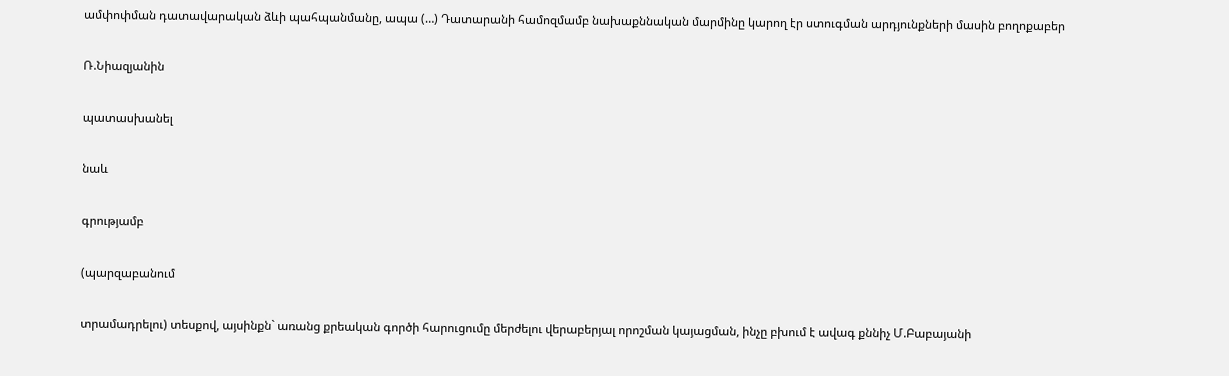ամփոփման դատավարական ձևի պահպանմանը, ապա (…) Դատարանի համոզմամբ նախաքննական մարմինը կարող էր ստուգման արդյունքների մասին բողոքաբեր

Ռ.Նիազյանին

պատասխանել

նաև

գրությամբ

(պարզաբանում

տրամադրելու) տեսքով, այսինքն` առանց քրեական գործի հարուցումը մերժելու վերաբերյալ որոշման կայացման, ինչը բխում է ավագ քննիչ Մ.Բաբայանի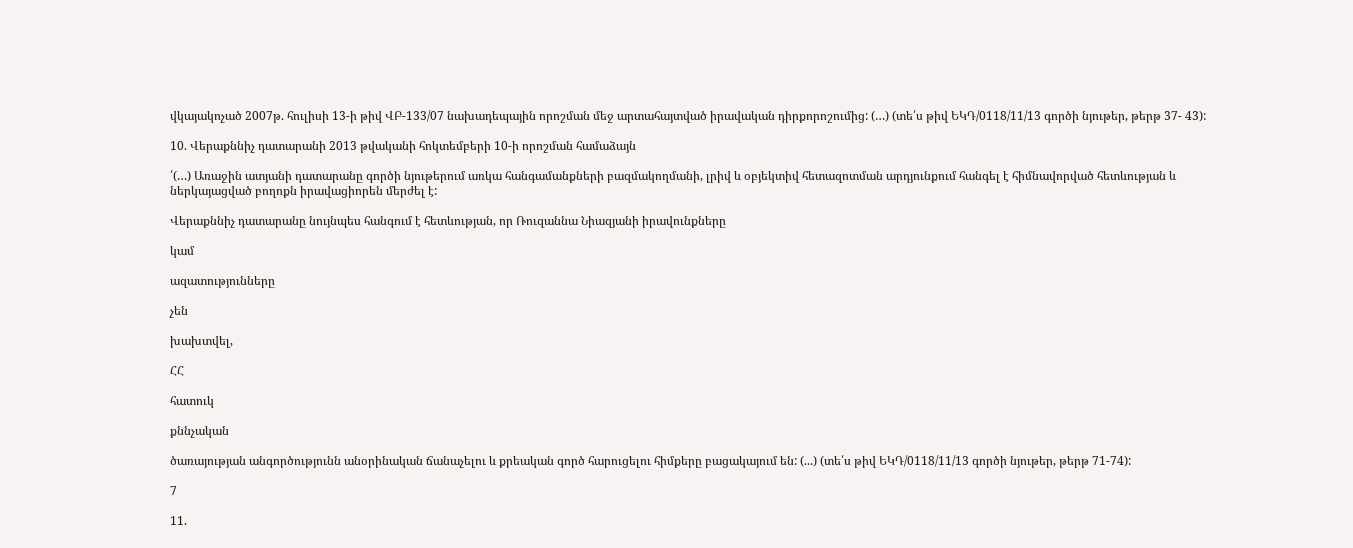վկայակոչած 2007թ. հուլիսի 13-ի թիվ ՎԲ-133/07 նախադեպային որոշման մեջ արտահայտված իրավական դիրքորոշումից: (…) (տե՛ս թիվ ԵԿԴ/0118/11/13 գործի նյութեր, թերթ 37- 43):

10. Վերաքննիչ դատարանի 2013 թվականի հոկտեմբերի 10-ի որոշման համաձայն

՛(…) Առաջին ատյանի դատարանը գործի նյութերում առկա հանգամանքների բազմակողմանի, լրիվ և օբյեկտիվ հետազոտման արդյունքում հանգել է հիմնավորված հետևության և ներկայացված բողոքն իրավացիորեն մերժել է:

Վերաքննիչ դատարանը նույնպես հանգում է հետևության, որ Ռուզաննա Նիազյանի իրավունքները

կամ

ազատությունները

չեն

խախտվել,

ՀՀ

հատուկ

քննչական

ծառայության անգործությունն անօրինական ճանաչելու և քրեական գործ հարուցելու հիմքերը բացակայում են: (...) (տե՛ս թիվ ԵԿԴ/0118/11/13 գործի նյութեր, թերթ 71-74):

7

11.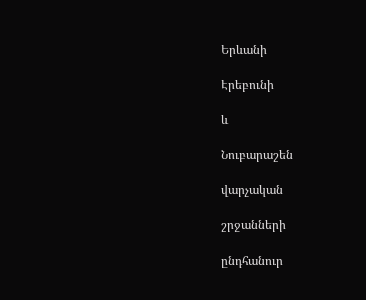Երևանի

Էրեբունի

և

Նուբարաշեն

վարչական

շրջանների

ընդհանուր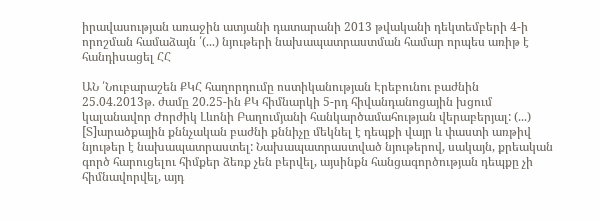իրավասության առաջին ատյանի դատարանի 2013 թվականի դեկտեմբերի 4-ի որոշման համաձայն ՛(...) նյութերի նախապատրաստման համար որպես առիթ է հանդիսացել ՀՀ

ԱՆ ՛Նուբարաշեն ՔԿՀ հաղորդումը ոստիկանության Էրեբունու բաժնին 25.04.2013թ. ժամը 20.25-ին ՔԿ հիմնարկի 5-րդ հիվանդանոցային խցում կալանավոր Ժորժիկ Լևոնի Բաղումյանի հանկարծամահության վերաբերյալ: (...) [Տ]արածքային քննչական բաժնի քննիչը մեկնել է դեպքի վայր և փաստի առթիվ նյութեր է նախապատրաստել: Նախապատրաստված նյութերով, սակայն, քրեական գործ հարուցելու հիմքեր ձեռք չեն բերվել, այսինքն հանցագործության դեպքը չի հիմնավորվել, այդ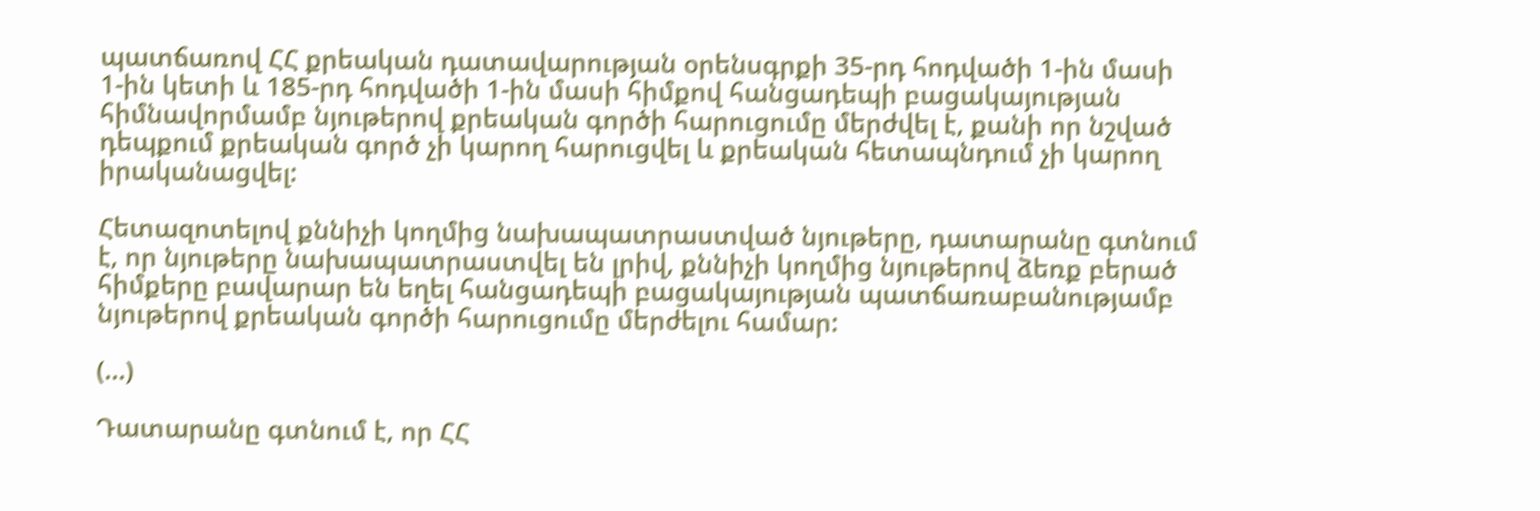պատճառով ՀՀ քրեական դատավարության օրենսգրքի 35-րդ հոդվածի 1-ին մասի 1-ին կետի և 185-րդ հոդվածի 1-ին մասի հիմքով հանցադեպի բացակայության հիմնավորմամբ նյութերով քրեական գործի հարուցումը մերժվել է, քանի որ նշված դեպքում քրեական գործ չի կարող հարուցվել և քրեական հետապնդում չի կարող իրականացվել:

Հետազոտելով քննիչի կողմից նախապատրաստված նյութերը, դատարանը գտնում է, որ նյութերը նախապատրաստվել են լրիվ, քննիչի կողմից նյութերով ձեռք բերած հիմքերը բավարար են եղել հանցադեպի բացակայության պատճառաբանությամբ նյութերով քրեական գործի հարուցումը մերժելու համար:

(...)

Դատարանը գտնում է, որ ՀՀ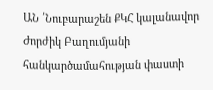ԱՆ ՛Նուբարաշեն ՔԿՀ կալանավոր Ժորժիկ Բաղումյանի հանկարծամահության փաստի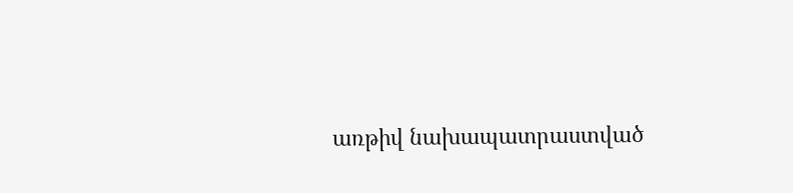առթիվ նախապատրաստված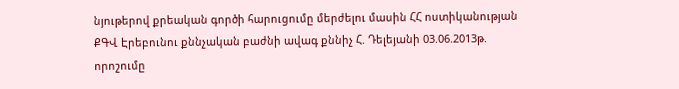նյութերով քրեական գործի հարուցումը մերժելու մասին ՀՀ ոստիկանության ՔԳՎ Էրեբունու քննչական բաժնի ավագ քննիչ Հ. Դելեյանի 03.06.2013թ. որոշումը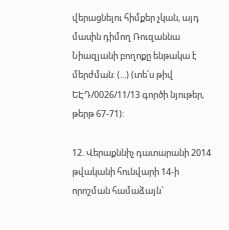վերացնելու հիմքեր չկան, այդ մասին դիմող Ռուզաննա Նիազյանի բողոքը ենթակա է մերժման: (...) (տե՛ս թիվ ԵԷԴ/0026/11/13 գործի նյութեր, թերթ 67-71):

12. Վերաքննիչ դատարանի 2014 թվականի հունվարի 14-ի որոշման համաձայն`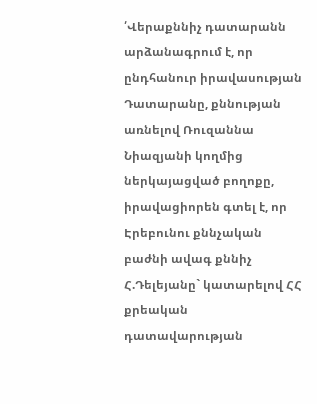՛Վերաքննիչ դատարանն արձանագրում է, որ ընդհանուր իրավասության Դատարանը, քննության առնելով Ռուզաննա Նիազյանի կողմից ներկայացված բողոքը, իրավացիորեն գտել է, որ Էրեբունու քննչական բաժնի ավագ քննիչ Հ.Դելեյանը` կատարելով ՀՀ քրեական դատավարության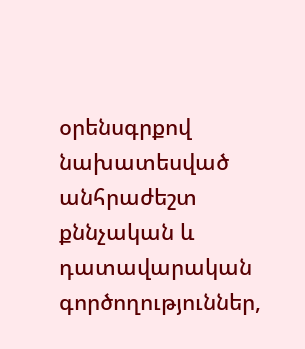օրենսգրքով նախատեսված անհրաժեշտ քննչական և դատավարական գործողություններ,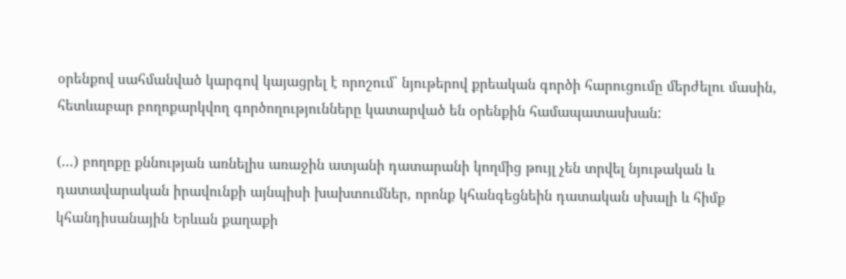օրենքով սահմանված կարգով կայացրել է որոշում` նյութերով քրեական գործի հարուցումը մերժելու մասին, հետևաբար բողոքարկվող գործողությունները կատարված են օրենքին համապատասխան:

(...) բողոքը քննության առնելիս առաջին ատյանի դատարանի կողմից թույլ չեն տրվել նյութական և դատավարական իրավունքի այնպիսի խախտումներ, որոնք կհանգեցնեին դատական սխալի և հիմք կհանդիսանային Երևան քաղաքի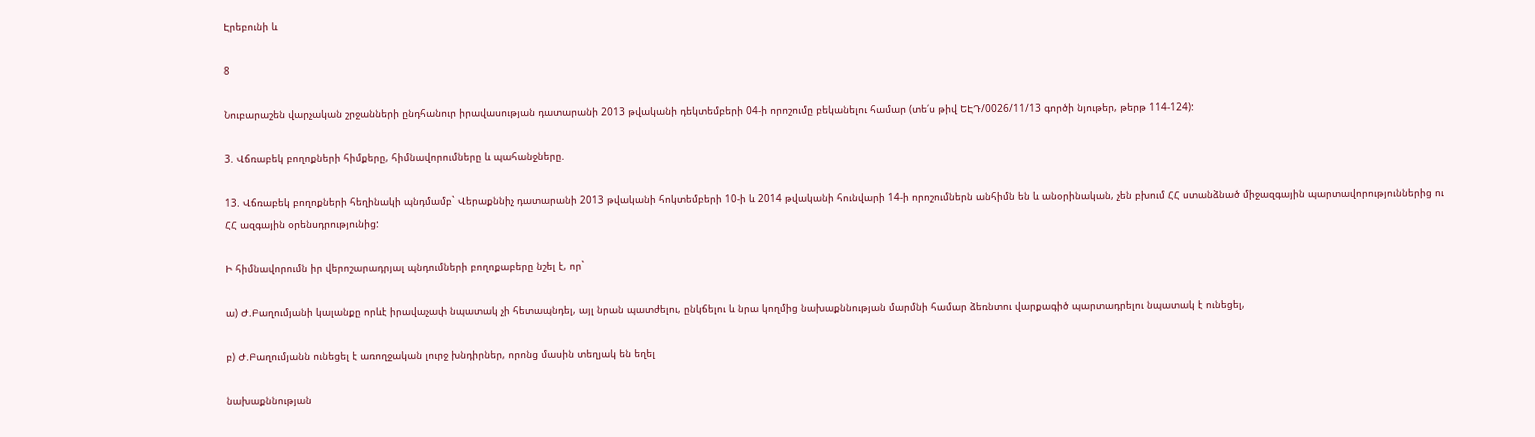Էրեբունի և

8

Նուբարաշեն վարչական շրջանների ընդհանուր իրավասության դատարանի 2013 թվականի դեկտեմբերի 04-ի որոշումը բեկանելու համար (տե՛ս թիվ ԵԷԴ/0026/11/13 գործի նյութեր, թերթ 114-124):

3. Վճռաբեկ բողոքների հիմքերը, հիմնավորումները և պահանջները.

13. Վճռաբեկ բողոքների հեղինակի պնդմամբ` Վերաքննիչ դատարանի 2013 թվականի հոկտեմբերի 10-ի և 2014 թվականի հունվարի 14-ի որոշումներն անհիմն են և անօրինական, չեն բխում ՀՀ ստանձնած միջազգային պարտավորություններից ու ՀՀ ազգային օրենսդրությունից:

Ի հիմնավորումն իր վերոշարադրյալ պնդումների բողոքաբերը նշել է, որ`

ա) Ժ.Բաղումյանի կալանքը որևէ իրավաչափ նպատակ չի հետապնդել, այլ նրան պատժելու, ընկճելու և նրա կողմից նախաքննության մարմնի համար ձեռնտու վարքագիծ պարտադրելու նպատակ է ունեցել,

բ) Ժ.Բաղումյանն ունեցել է առողջական լուրջ խնդիրներ, որոնց մասին տեղյակ են եղել

նախաքննության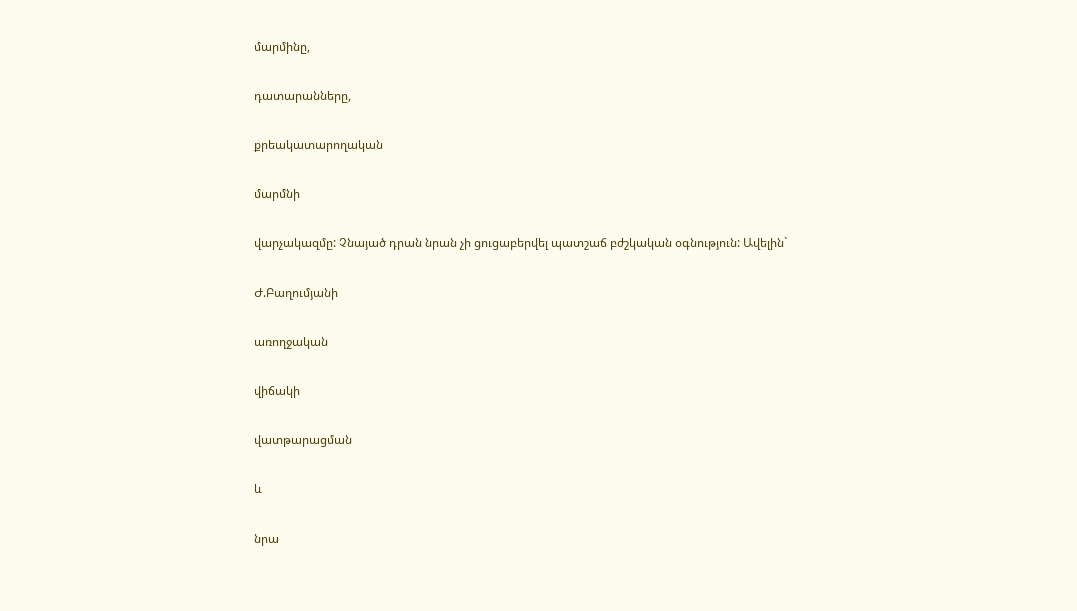մարմինը,

դատարանները,

քրեակատարողական

մարմնի

վարչակազմը: Չնայած դրան նրան չի ցուցաբերվել պատշաճ բժշկական օգնություն: Ավելին`

Ժ.Բաղումյանի

առողջական

վիճակի

վատթարացման

և

նրա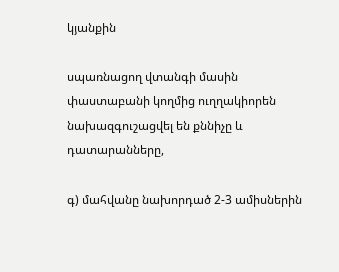կյանքին

սպառնացող վտանգի մասին փաստաբանի կողմից ուղղակիորեն նախազգուշացվել են քննիչը և դատարանները,

գ) մահվանը նախորդած 2-3 ամիսներին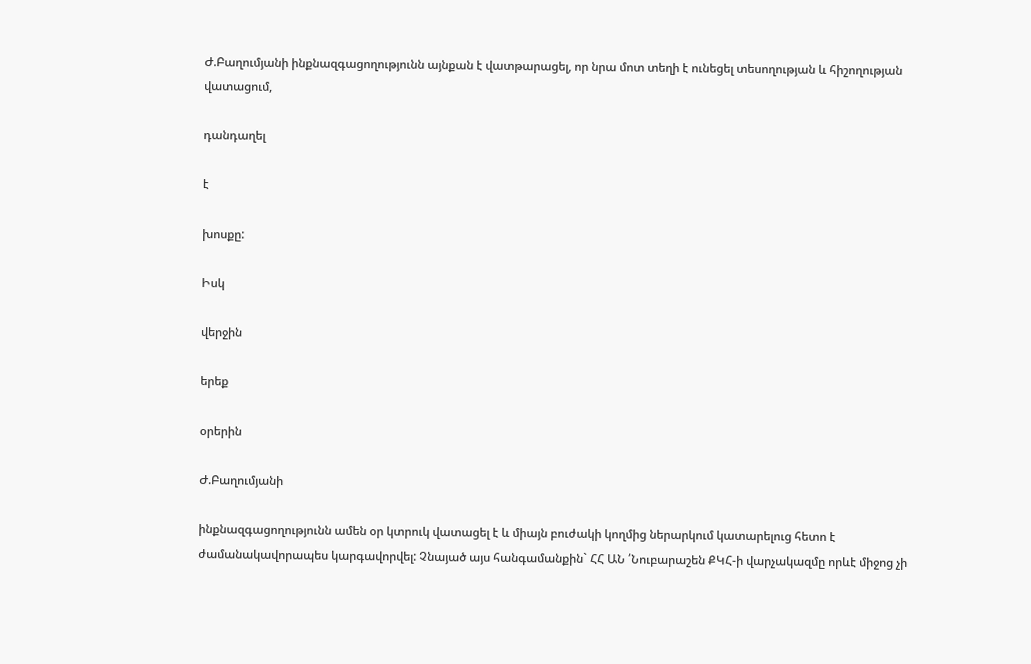Ժ.Բաղումյանի ինքնազգացողությունն այնքան է վատթարացել, որ նրա մոտ տեղի է ունեցել տեսողության և հիշողության վատացում,

դանդաղել

է

խոսքը:

Իսկ

վերջին

երեք

օրերին

Ժ.Բաղումյանի

ինքնազգացողությունն ամեն օր կտրուկ վատացել է և միայն բուժակի կողմից ներարկում կատարելուց հետո է ժամանակավորապես կարգավորվել: Չնայած այս հանգամանքին` ՀՀ ԱՆ ՛Նուբարաշեն ՔԿՀ-ի վարչակազմը որևէ միջոց չի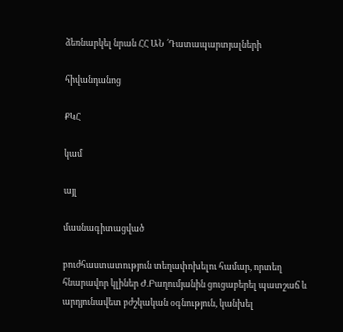ձեռնարկել նրան ՀՀ ԱՆ ՛Դատապարտյալների

հիվանդանոց

ՔԿՀ

կամ

այլ

մասնագիտացված

բուժհաստատություն տեղափոխելու համար, որտեղ հնարավոր կլիներ Ժ.Բաղումյանին ցուցաբերել պատշաճ և արդյունավետ բժշկական օգնություն, կանխել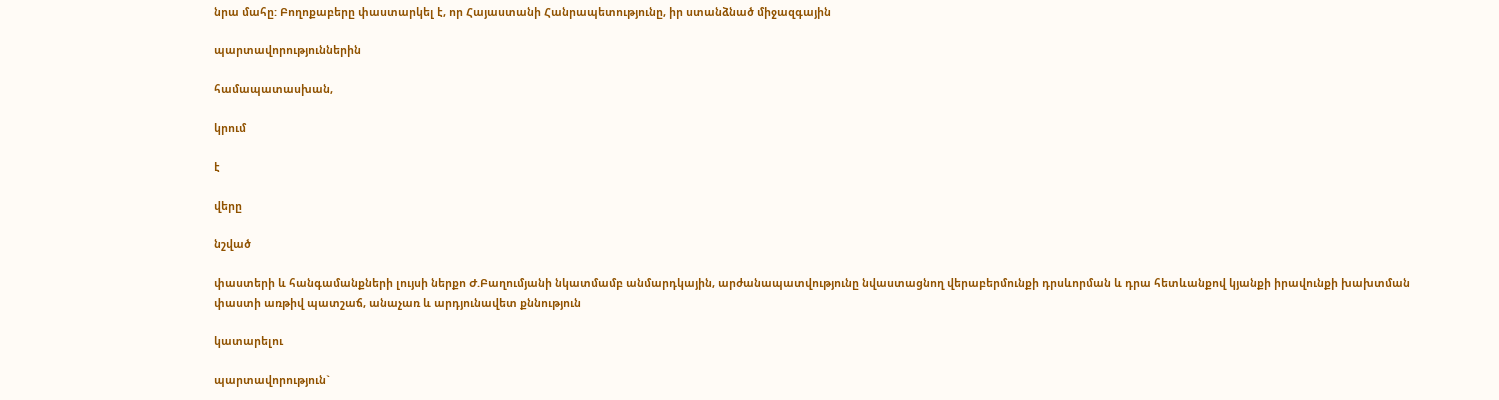նրա մահը: Բողոքաբերը փաստարկել է, որ Հայաստանի Հանրապետությունը, իր ստանձնած միջազգային

պարտավորություններին

համապատասխան,

կրում

է

վերը

նշված

փաստերի և հանգամանքների լույսի ներքո Ժ.Բաղումյանի նկատմամբ անմարդկային, արժանապատվությունը նվաստացնող վերաբերմունքի դրսևորման և դրա հետևանքով կյանքի իրավունքի խախտման փաստի առթիվ պատշաճ, անաչառ և արդյունավետ քննություն

կատարելու

պարտավորություն`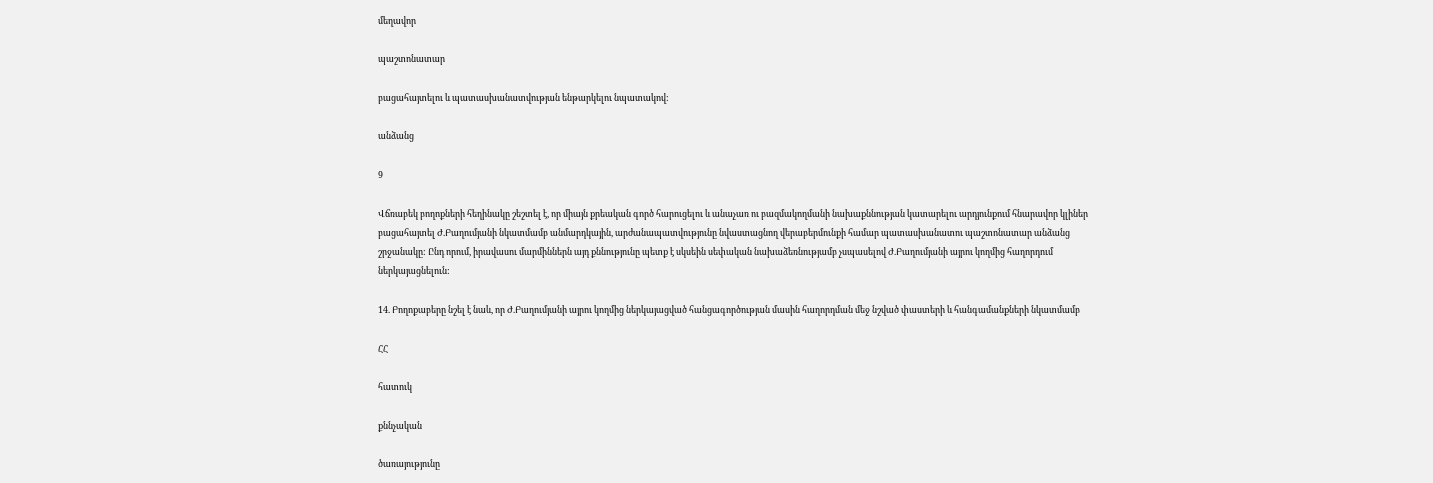մեղավոր

պաշտոնատար

բացահայտելու և պատասխանատվության ենթարկելու նպատակով:

անձանց

9

Վճռաբեկ բողոքների հեղինակը շեշտել է, որ միայն քրեական գործ հարուցելու և անաչառ ու բազմակողմանի նախաքննության կատարելու արդյունքում հնարավոր կլիներ բացահայտել Ժ.Բաղումյանի նկատմամբ անմարդկային, արժանապատվությունը նվաստացնող վերաբերմունքի համար պատասխանատու պաշտոնատար անձանց շրջանակը: Ընդ որում, իրավասու մարմիններն այդ քննությունը պետք է սկսեին սեփական նախաձեռնությամբ չսպասելով Ժ.Բաղումյանի այրու կողմից հաղորդում ներկայացնելուն:

14. Բողոքաբերը նշել է նաև, որ Ժ.Բաղումյանի այրու կողմից ներկայացված հանցագործության մասին հաղորդման մեջ նշված փաստերի և հանգամանքների նկատմամբ

ՀՀ

հատուկ

քննչական

ծառայությունը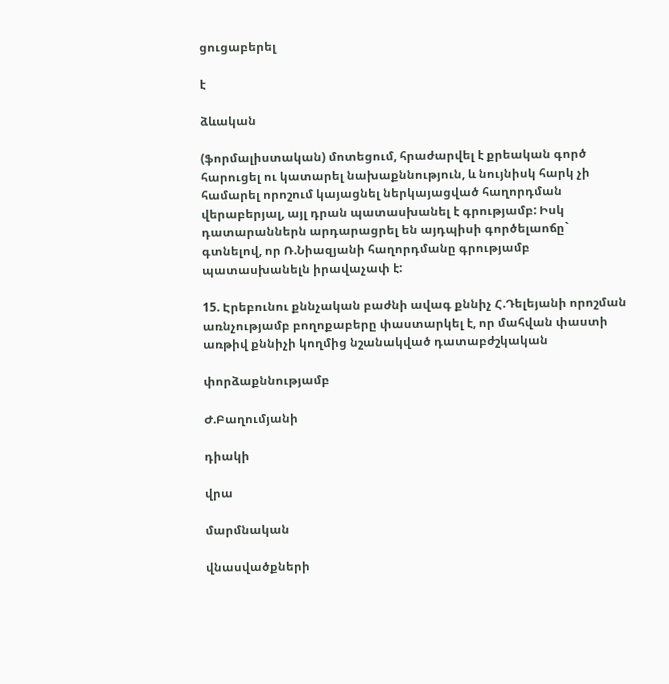ցուցաբերել

է

ձևական

(ֆորմալիստական) մոտեցում, հրաժարվել է քրեական գործ հարուցել ու կատարել նախաքննություն, և նույնիսկ հարկ չի համարել որոշում կայացնել ներկայացված հաղորդման վերաբերյալ, այլ դրան պատասխանել է գրությամբ: Իսկ դատարաններն արդարացրել են այդպիսի գործելաոճը` գտնելով, որ Ռ.Նիազյանի հաղորդմանը գրությամբ պատասխանելն իրավաչափ է:

15. Էրեբունու քննչական բաժնի ավագ քննիչ Հ.Դելեյանի որոշման առնչությամբ բողոքաբերը փաստարկել է, որ մահվան փաստի առթիվ քննիչի կողմից նշանակված դատաբժշկական

փորձաքննությամբ

Ժ.Բաղումյանի

դիակի

վրա

մարմնական

վնասվածքների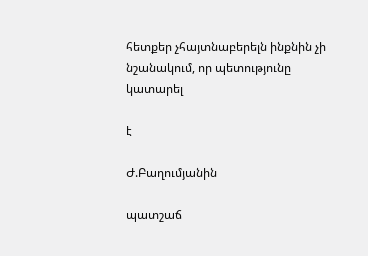հետքեր չհայտնաբերելն ինքնին չի նշանակում, որ պետությունը կատարել

է

Ժ.Բաղումյանին

պատշաճ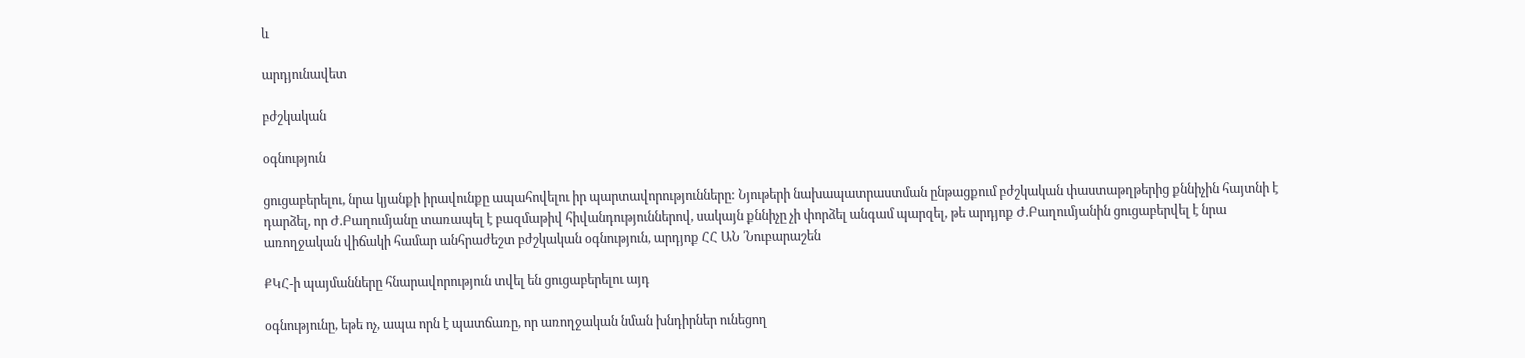և

արդյունավետ

բժշկական

օգնություն

ցուցաբերելու, նրա կյանքի իրավունքը ապահովելու իր պարտավորությունները: Նյութերի նախապատրաստման ընթացքում բժշկական փաստաթղթերից քննիչին հայտնի է դարձել, որ Ժ.Բաղումյանը տառապել է բազմաթիվ հիվանդություններով, սակայն քննիչը չի փորձել անգամ պարզել, թե արդյոք Ժ.Բաղումյանին ցուցաբերվել է նրա առողջական վիճակի համար անհրաժեշտ բժշկական օգնություն, արդյոք ՀՀ ԱՆ ՛Նուբարաշեն

ՔԿՀ-ի պայմանները հնարավորություն տվել են ցուցաբերելու այդ

օգնությունը, եթե ոչ, ապա որն է պատճառը, որ առողջական նման խնդիրներ ունեցող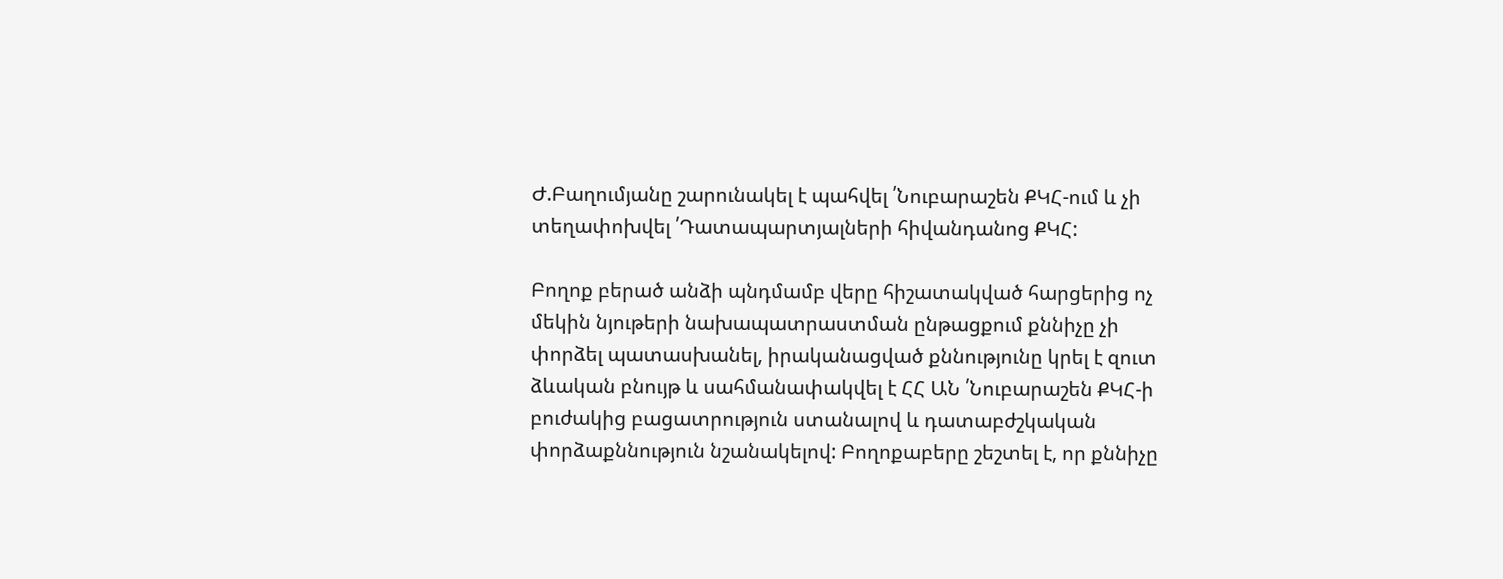Ժ.Բաղումյանը շարունակել է պահվել ՛Նուբարաշեն ՔԿՀ-ում և չի տեղափոխվել ՛Դատապարտյալների հիվանդանոց ՔԿՀ:

Բողոք բերած անձի պնդմամբ վերը հիշատակված հարցերից ոչ մեկին նյութերի նախապատրաստման ընթացքում քննիչը չի փորձել պատասխանել, իրականացված քննությունը կրել է զուտ ձևական բնույթ և սահմանափակվել է ՀՀ ԱՆ ՛Նուբարաշեն ՔԿՀ-ի բուժակից բացատրություն ստանալով և դատաբժշկական փորձաքննություն նշանակելով: Բողոքաբերը շեշտել է, որ քննիչը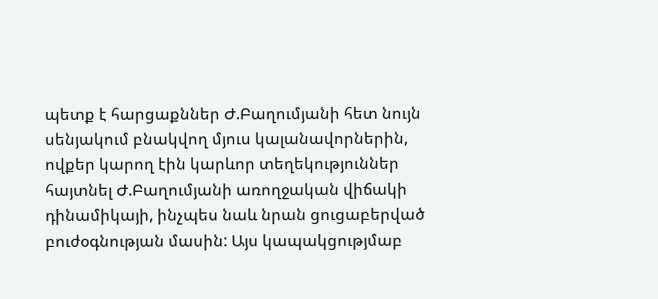պետք է հարցաքններ Ժ.Բաղումյանի հետ նույն սենյակում բնակվող մյուս կալանավորներին, ովքեր կարող էին կարևոր տեղեկություններ հայտնել Ժ.Բաղումյանի առողջական վիճակի դինամիկայի, ինչպես նաև նրան ցուցաբերված բուժօգնության մասին: Այս կապակցությմաբ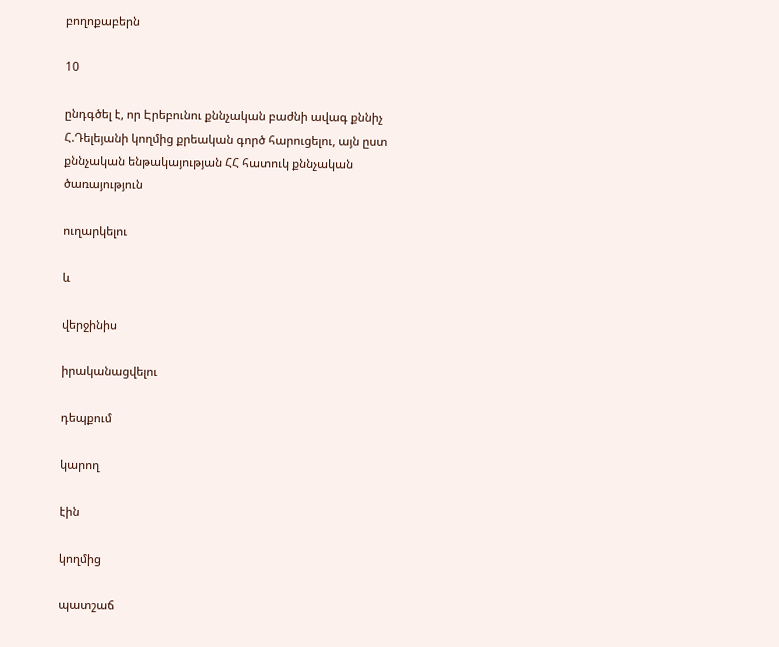բողոքաբերն

10

ընդգծել է, որ Էրեբունու քննչական բաժնի ավագ քննիչ Հ.Դելեյանի կողմից քրեական գործ հարուցելու, այն ըստ քննչական ենթակայության ՀՀ հատուկ քննչական ծառայություն

ուղարկելու

և

վերջինիս

իրականացվելու

դեպքում

կարող

էին

կողմից

պատշաճ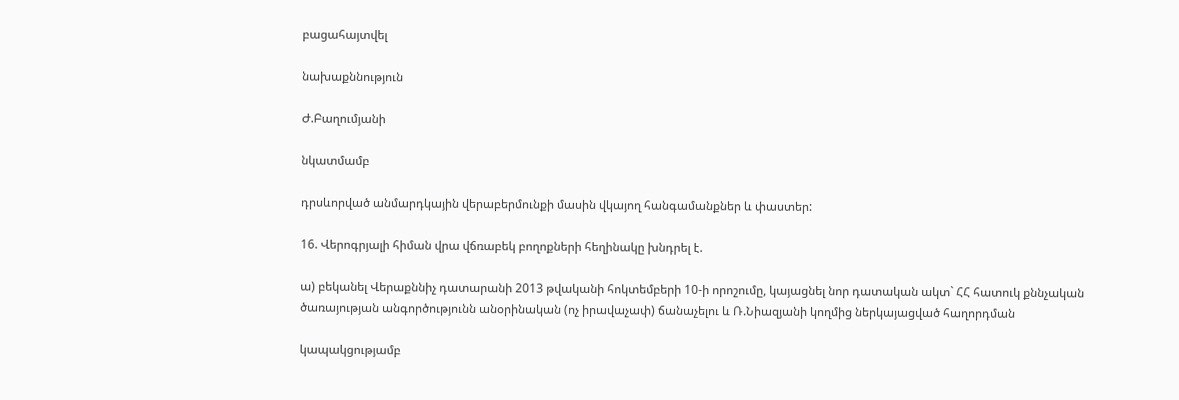բացահայտվել

նախաքննություն

Ժ.Բաղումյանի

նկատմամբ

դրսևորված անմարդկային վերաբերմունքի մասին վկայող հանգամանքներ և փաստեր:

16. Վերոգրյալի հիման վրա վճռաբեկ բողոքների հեղինակը խնդրել է.

ա) բեկանել Վերաքննիչ դատարանի 2013 թվականի հոկտեմբերի 10-ի որոշումը, կայացնել նոր դատական ակտ` ՀՀ հատուկ քննչական ծառայության անգործությունն անօրինական (ոչ իրավաչափ) ճանաչելու և Ռ.Նիազյանի կողմից ներկայացված հաղորդման

կապակցությամբ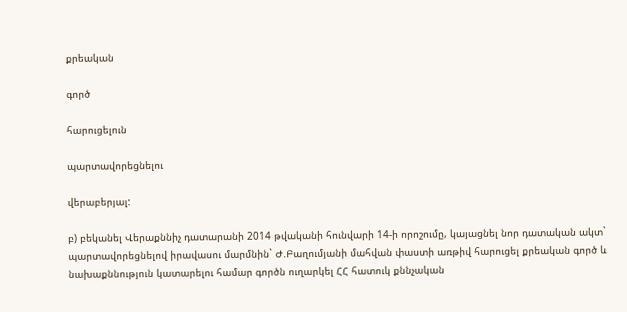քրեական

գործ

հարուցելուն

պարտավորեցնելու

վերաբերյալ:

բ) բեկանել Վերաքննիչ դատարանի 2014 թվականի հունվարի 14-ի որոշումը, կայացնել նոր դատական ակտ` պարտավորեցնելով իրավասու մարմնին` Ժ.Բաղումյանի մահվան փաստի առթիվ հարուցել քրեական գործ և նախաքննություն կատարելու համար գործն ուղարկել ՀՀ հատուկ քննչական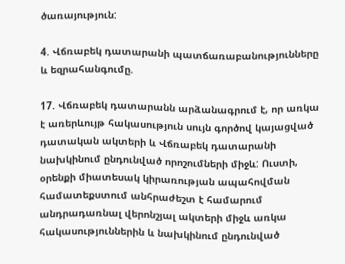ծառայություն:

4. Վճռաբեկ դատարանի պատճառաբանությունները և եզրահանգումը.

17. Վճռաբեկ դատարանն արձանագրում է, որ առկա է առերևույթ հակասություն սույն գործով կայացված դատական ակտերի և Վճռաբեկ դատարանի նախկինում ընդունված որոշումների միջև: Ուստի, օրենքի միատեսակ կիրառության ապահովման համատեքստում անհրաժեշտ է համարում անդրադառնալ վերոնշյալ ակտերի միջև առկա հակասություններին և նախկինում ընդունված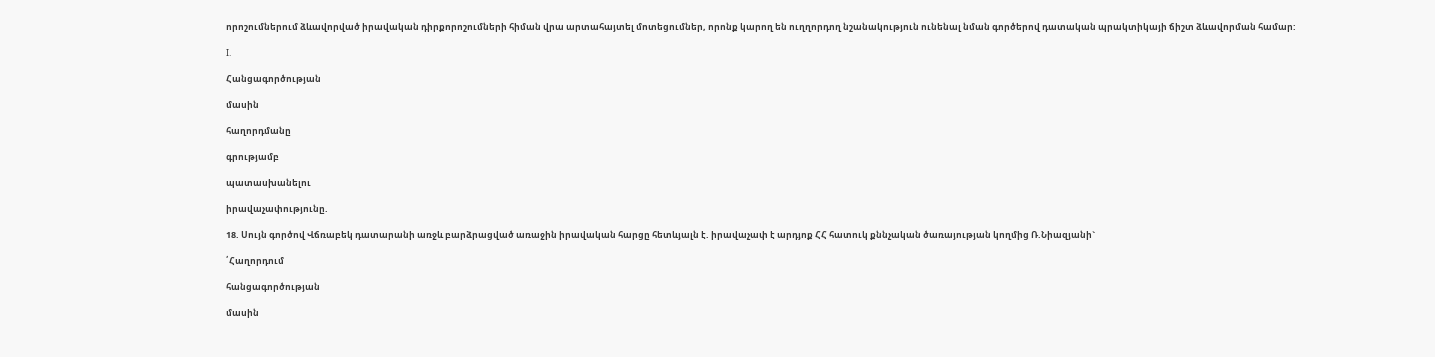որոշումներում ձևավորված իրավական դիրքորոշումների հիման վրա արտահայտել մոտեցումներ, որոնք կարող են ուղղորդող նշանակություն ունենալ նման գործերով դատական պրակտիկայի ճիշտ ձևավորման համար:

I.

Հանցագործության

մասին

հաղորդմանը

գրությամբ

պատասխանելու

իրավաչափությունը.

18. Սույն գործով Վճռաբեկ դատարանի առջև բարձրացված առաջին իրավական հարցը հետևյալն է. իրավաչափ է արդյոք ՀՀ հատուկ քննչական ծառայության կողմից Ռ.Նիազյանի`

՛Հաղորդում

հանցագործության

մասին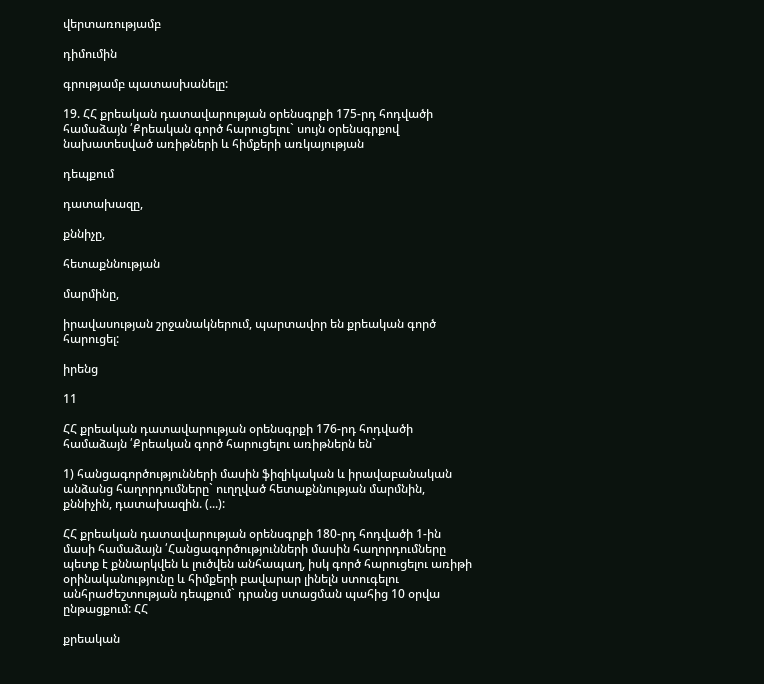վերտառությամբ

դիմումին

գրությամբ պատասխանելը:

19. ՀՀ քրեական դատավարության օրենսգրքի 175-րդ հոդվածի համաձայն ՛Քրեական գործ հարուցելու` սույն օրենսգրքով նախատեսված առիթների և հիմքերի առկայության

դեպքում

դատախազը,

քննիչը,

հետաքննության

մարմինը,

իրավասության շրջանակներում, պարտավոր են քրեական գործ հարուցել:

իրենց

11

ՀՀ քրեական դատավարության օրենսգրքի 176-րդ հոդվածի համաձայն ՛Քրեական գործ հարուցելու առիթներն են`

1) հանցագործությունների մասին ֆիզիկական և իրավաբանական անձանց հաղորդումները` ուղղված հետաքննության մարմնին, քննիչին, դատախազին. (...):

ՀՀ քրեական դատավարության օրենսգրքի 180-րդ հոդվածի 1-ին մասի համաձայն ՛Հանցագործությունների մասին հաղորդումները պետք է քննարկվեն և լուծվեն անհապաղ, իսկ գործ հարուցելու առիթի օրինականությունը և հիմքերի բավարար լինելն ստուգելու անհրաժեշտության դեպքում` դրանց ստացման պահից 10 օրվա ընթացքում: ՀՀ

քրեական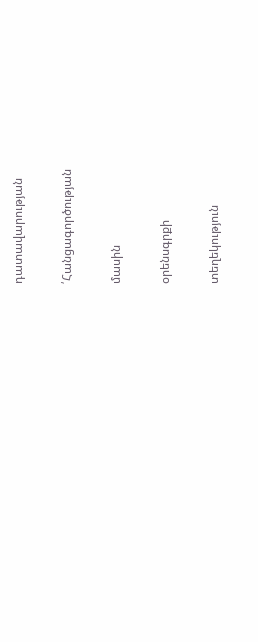դատավարության

՛Հանցագործության

մասին

օրենսգրքի

տեղեկություն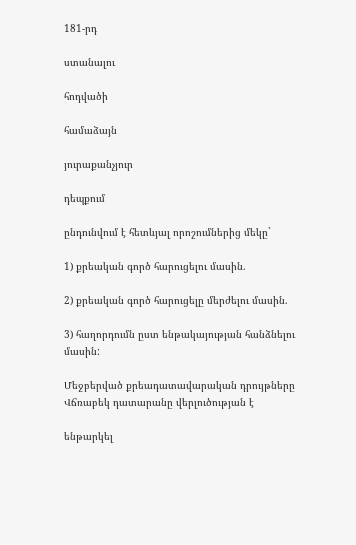181-րդ

ստանալու

հոդվածի

համաձայն

յուրաքանչյուր

դեպքում

ընդունվում է հետևյալ որոշումներից մեկը`

1) քրեական գործ հարուցելու մասին.

2) քրեական գործ հարուցելը մերժելու մասին.

3) հաղորդումն ըստ ենթակայության հանձնելու մասին:

Մեջբերված քրեադատավարական դրույթները Վճռաբեկ դատարանը վերլուծության է

ենթարկել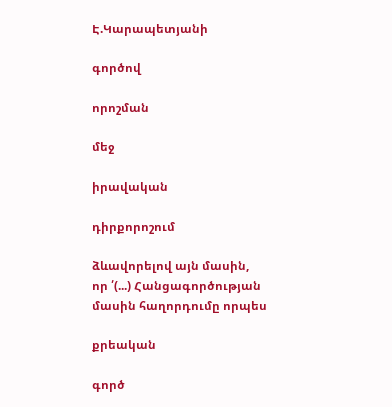Է.Կարապետյանի

գործով

որոշման

մեջ

իրավական

դիրքորոշում

ձևավորելով այն մասին, որ ՛(...) Հանցագործության մասին հաղորդումը որպես

քրեական

գործ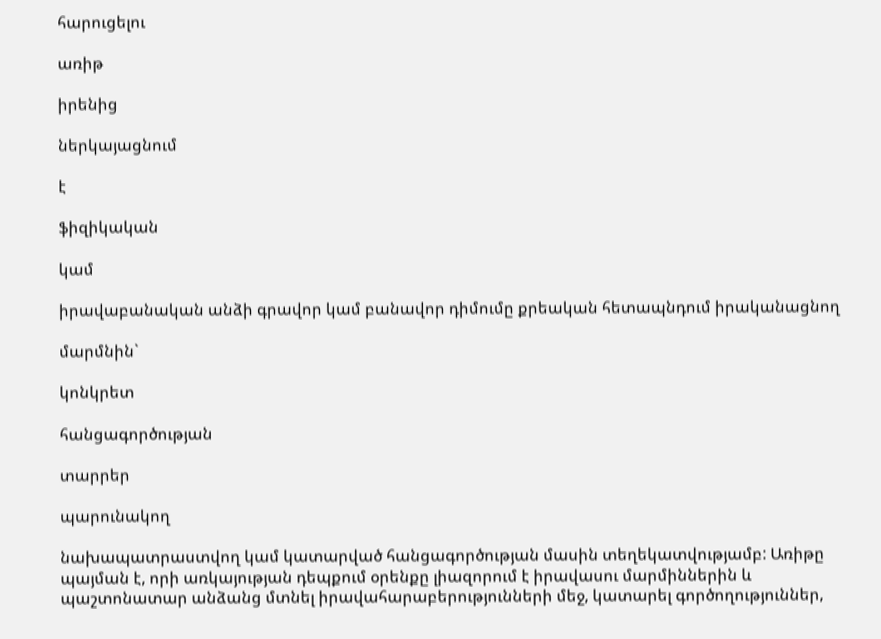հարուցելու

առիթ

իրենից

ներկայացնում

է

ֆիզիկական

կամ

իրավաբանական անձի գրավոր կամ բանավոր դիմումը քրեական հետապնդում իրականացնող

մարմնին`

կոնկրետ

հանցագործության

տարրեր

պարունակող

նախապատրաստվող կամ կատարված հանցագործության մասին տեղեկատվությամբ: Առիթը պայման է, որի առկայության դեպքում օրենքը լիազորում է իրավասու մարմիններին և պաշտոնատար անձանց մտնել իրավահարաբերությունների մեջ, կատարել գործողություններ,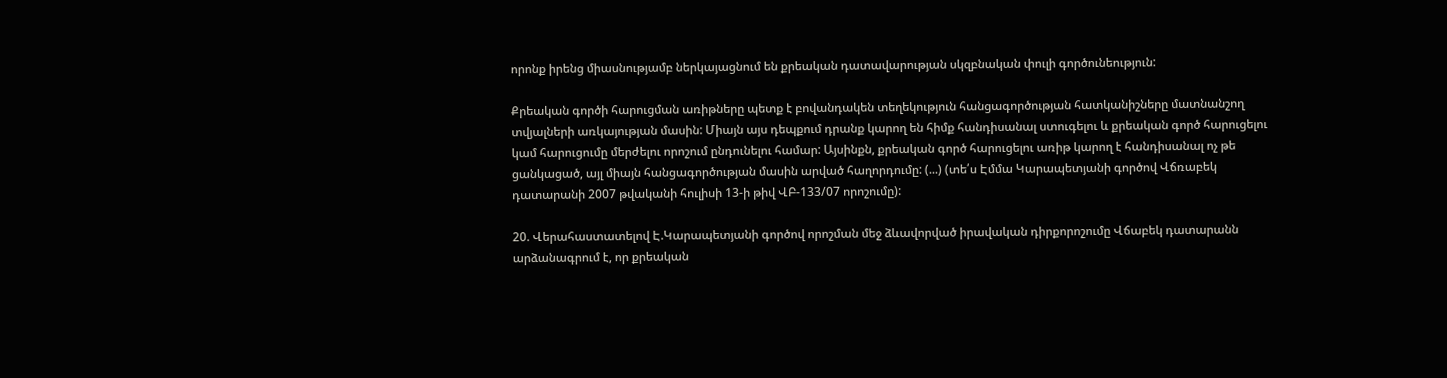որոնք իրենց միասնությամբ ներկայացնում են քրեական դատավարության սկզբնական փուլի գործունեություն:

Քրեական գործի հարուցման առիթները պետք է բովանդակեն տեղեկություն հանցագործության հատկանիշները մատնանշող տվյալների առկայության մասին: Միայն այս դեպքում դրանք կարող են հիմք հանդիսանալ ստուգելու և քրեական գործ հարուցելու կամ հարուցումը մերժելու որոշում ընդունելու համար: Այսինքն, քրեական գործ հարուցելու առիթ կարող է հանդիսանալ ոչ թե ցանկացած, այլ միայն հանցագործության մասին արված հաղորդումը: (...) (տե՛ս Էմմա Կարապետյանի գործով Վճռաբեկ դատարանի 2007 թվականի հուլիսի 13-ի թիվ ՎԲ-133/07 որոշումը):

20. Վերահաստատելով Է.Կարապետյանի գործով որոշման մեջ ձևավորված իրավական դիրքորոշումը Վճաբեկ դատարանն արձանագրում է, որ քրեական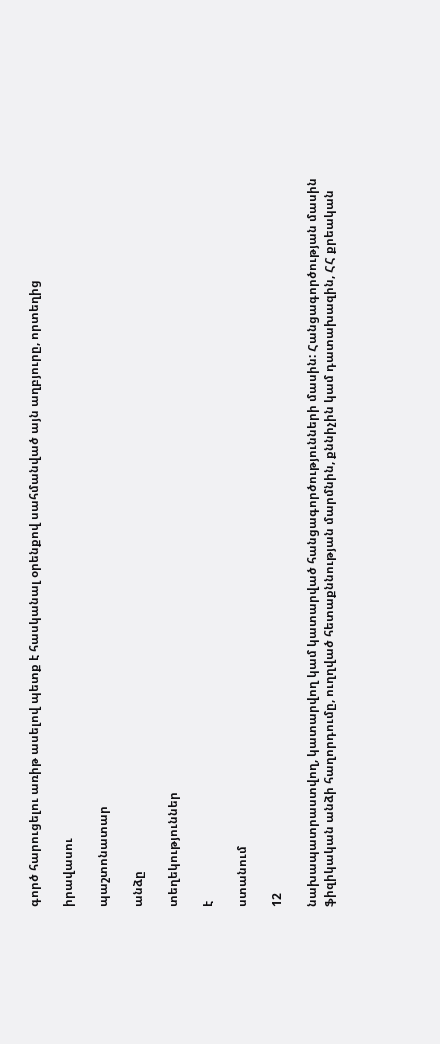գործ հարուցելու առիթ ասելով պետք է հասկանալ օրենքով սահմանված այն աղբյուրը, որտեղից

իրավասու

պաշտոնատար

անձը

տեղեկություններ

է

ստանում

12

նախապատրաստվող, կատարվող կամ կատարված հանցագործությունների մասին: Հանցագործության մասին ֆիզիկական անձի հաղորդումը, ուղղված հետաքննության մարմնին, քննիչին կամ դատախազին, ՀՀ քրեական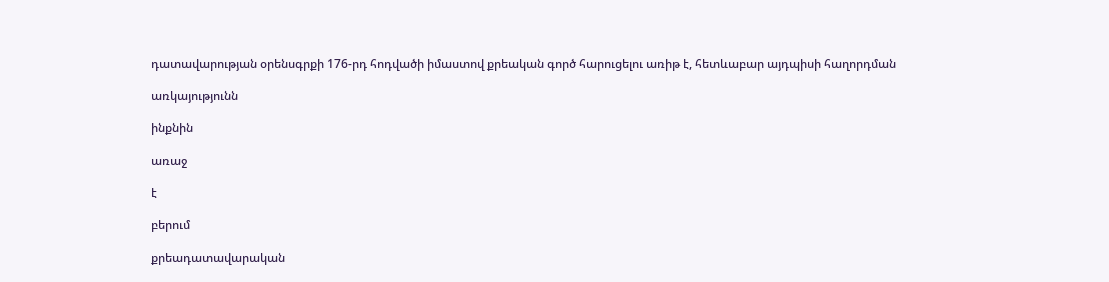դատավարության օրենսգրքի 176-րդ հոդվածի իմաստով քրեական գործ հարուցելու առիթ է, հետևաբար այդպիսի հաղորդման

առկայությունն

ինքնին

առաջ

է

բերում

քրեադատավարական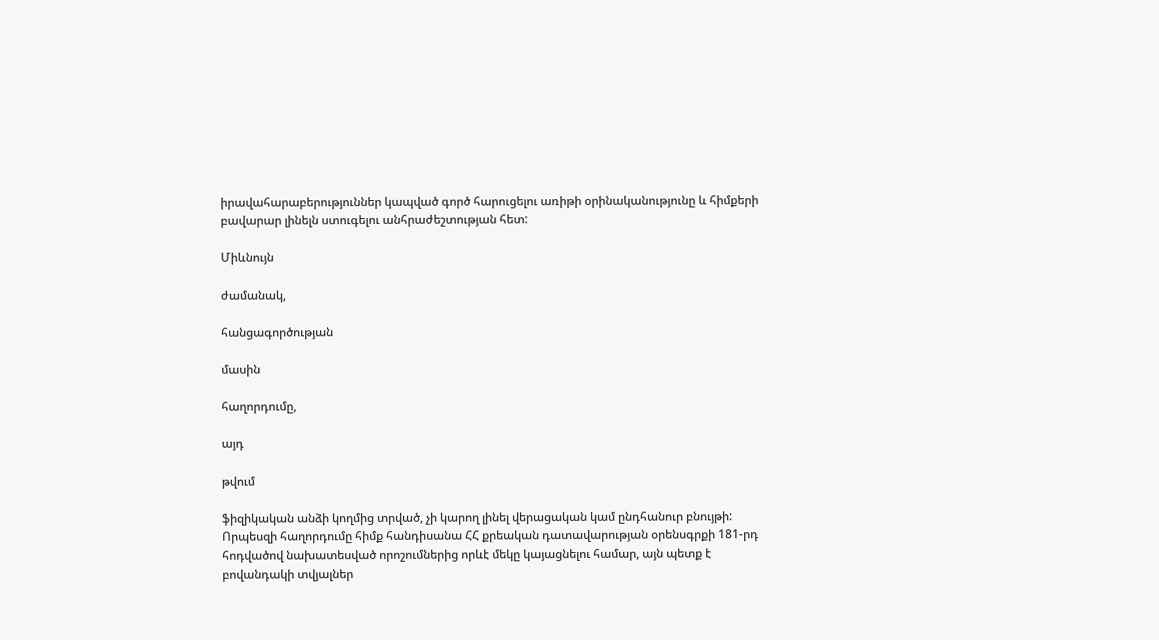իրավահարաբերություններ կապված գործ հարուցելու առիթի օրինականությունը և հիմքերի բավարար լինելն ստուգելու անհրաժեշտության հետ:

Միևնույն

ժամանակ,

հանցագործության

մասին

հաղորդումը,

այդ

թվում

ֆիզիկական անձի կողմից տրված, չի կարող լինել վերացական կամ ընդհանուր բնույթի: Որպեսզի հաղորդումը հիմք հանդիսանա ՀՀ քրեական դատավարության օրենսգրքի 181-րդ հոդվածով նախատեսված որոշումներից որևէ մեկը կայացնելու համար, այն պետք է բովանդակի տվյալներ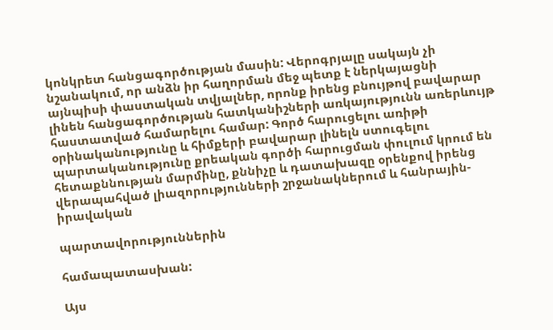կոնկրետ հանցագործության մասին: Վերոգրյալը սակայն չի նշանակում, որ անձն իր հաղորման մեջ պետք է ներկայացնի այնպիսի փաստական տվյալներ, որոնք իրենց բնույթով բավարար լինեն հանցագործության հատկանիշների առկայությունն առերևույթ հաստատված համարելու համար: Գործ հարուցելու առիթի օրինականությունը և հիմքերի բավարար լինելն ստուգելու պարտականությունը քրեական գործի հարուցման փուլում կրում են հետաքննության մարմինը, քննիչը և դատախազը օրենքով իրենց վերապահված լիազորությունների շրջանակներում և հանրային-իրավական

պարտավորություններին

համապատասխան:

Այս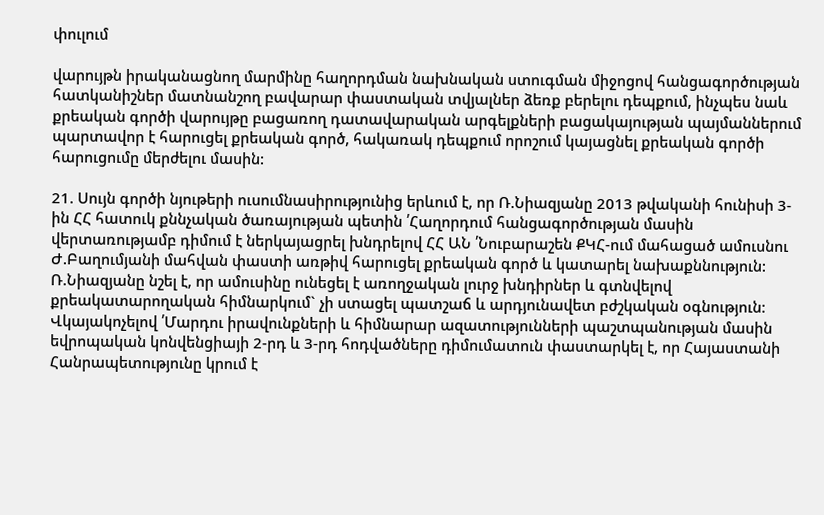փուլում

վարույթն իրականացնող մարմինը հաղորդման նախնական ստուգման միջոցով հանցագործության հատկանիշներ մատնանշող բավարար փաստական տվյալներ ձեռք բերելու դեպքում, ինչպես նաև քրեական գործի վարույթը բացառող դատավարական արգելքների բացակայության պայմաններում պարտավոր է հարուցել քրեական գործ, հակառակ դեպքում որոշում կայացնել քրեական գործի հարուցումը մերժելու մասին:

21. Սույն գործի նյութերի ուսումնասիրությունից երևում է, որ Ռ.Նիազյանը 2013 թվականի հունիսի 3-ին ՀՀ հատուկ քննչական ծառայության պետին ՛Հաղորդում հանցագործության մասին վերտառությամբ դիմում է ներկայացրել խնդրելով ՀՀ ԱՆ ՛Նուբարաշեն ՔԿՀ-ում մահացած ամուսնու Ժ.Բաղումյանի մահվան փաստի առթիվ հարուցել քրեական գործ և կատարել նախաքննություն: Ռ.Նիազյանը նշել է, որ ամուսինը ունեցել է առողջական լուրջ խնդիրներ և գտնվելով քրեակատարողական հիմնարկում` չի ստացել պատշաճ և արդյունավետ բժշկական օգնություն: Վկայակոչելով ՛Մարդու իրավունքների և հիմնարար ազատությունների պաշտպանության մասին եվրոպական կոնվենցիայի 2-րդ և 3-րդ հոդվածները դիմումատուն փաստարկել է, որ Հայաստանի Հանրապետությունը կրում է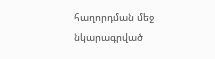հաղորդման մեջ նկարագրված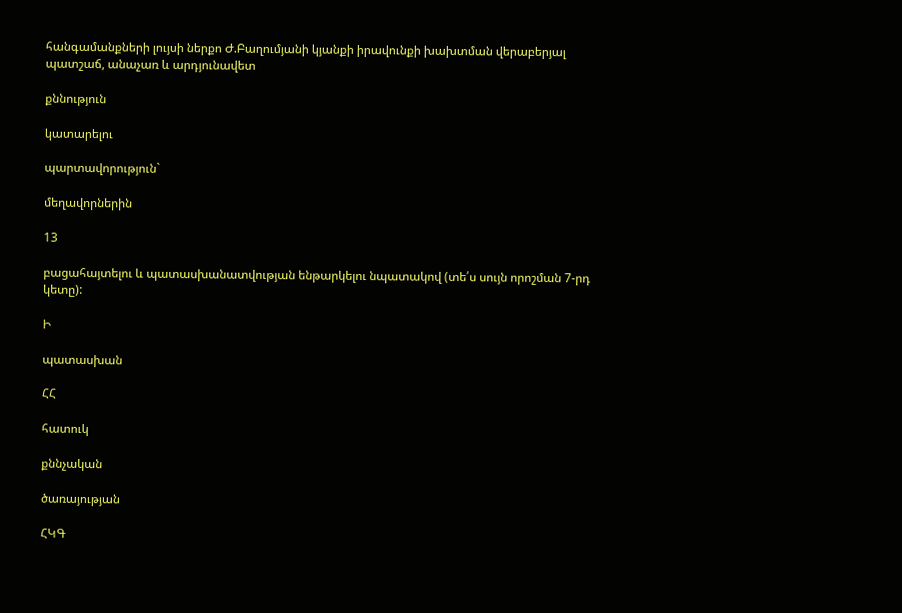հանգամանքների լույսի ներքո Ժ.Բաղումյանի կյանքի իրավունքի խախտման վերաբերյալ պատշաճ, անաչառ և արդյունավետ

քննություն

կատարելու

պարտավորություն`

մեղավորներին

13

բացահայտելու և պատասխանատվության ենթարկելու նպատակով (տե՛ս սույն որոշման 7-րդ կետը):

Ի

պատասխան

ՀՀ

հատուկ

քննչական

ծառայության

ՀԿԳ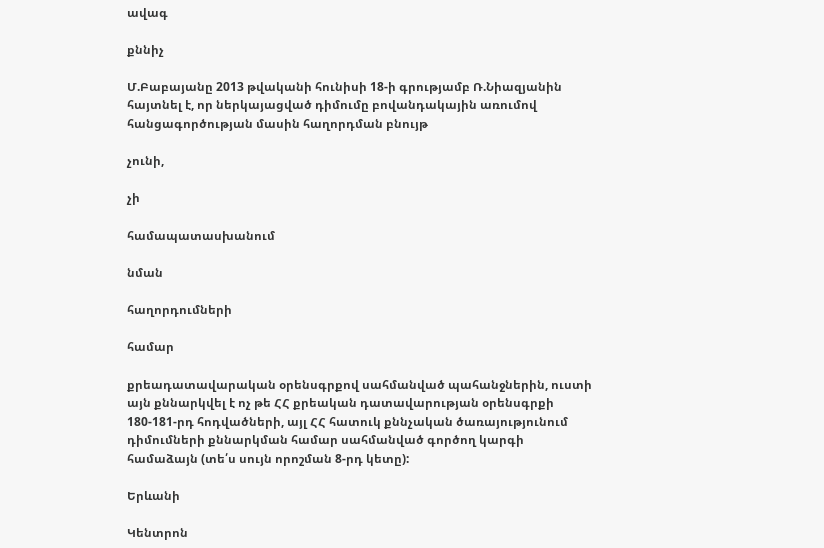ավագ

քննիչ

Մ.Բաբայանը 2013 թվականի հունիսի 18-ի գրությամբ Ռ.Նիազյանին հայտնել է, որ ներկայացված դիմումը բովանդակային առումով հանցագործության մասին հաղորդման բնույթ

չունի,

չի

համապատասխանում

նման

հաղորդումների

համար

քրեադատավարական օրենսգրքով սահմանված պահանջներին, ուստի այն քննարկվել է ոչ թե ՀՀ քրեական դատավարության օրենսգրքի 180-181-րդ հոդվածների, այլ ՀՀ հատուկ քննչական ծառայությունում դիմումների քննարկման համար սահմանված գործող կարգի համաձայն (տե՛ս սույն որոշման 8-րդ կետը):

Երևանի

Կենտրոն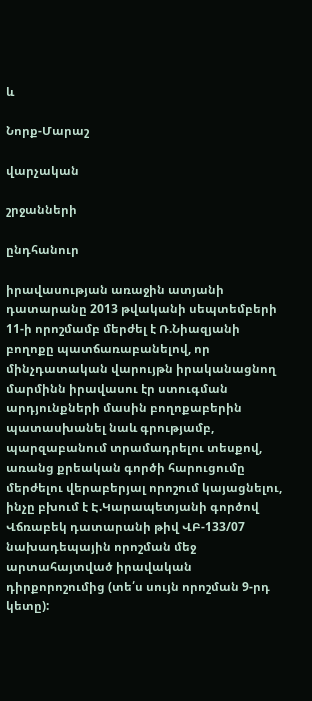և

Նորք-Մարաշ

վարչական

շրջանների

ընդհանուր

իրավասության առաջին ատյանի դատարանը 2013 թվականի սեպտեմբերի 11-ի որոշմամբ մերժել է Ռ.Նիազյանի բողոքը պատճառաբանելով, որ մինչդատական վարույթն իրականացնող մարմինն իրավասու էր ստուգման արդյունքների մասին բողոքաբերին պատասխանել նաև գրությամբ, պարզաբանում տրամադրելու տեսքով, առանց քրեական գործի հարուցումը մերժելու վերաբերյալ որոշում կայացնելու, ինչը բխում է Է.Կարապետյանի գործով Վճռաբեկ դատարանի թիվ ՎԲ-133/07 նախադեպային որոշման մեջ արտահայտված իրավական դիրքորոշումից (տե՛ս սույն որոշման 9-րդ կետը):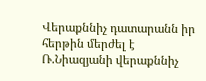Վերաքննիչ դատարանն իր հերթին մերժել է Ռ.Նիազյանի վերաքննիչ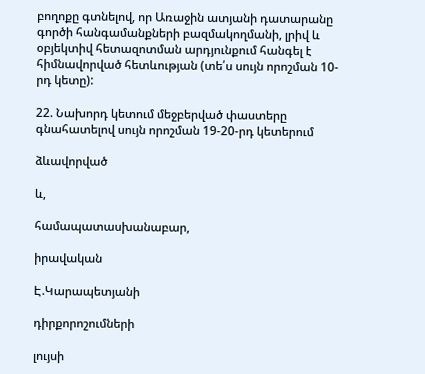բողոքը գտնելով, որ Առաջին ատյանի դատարանը գործի հանգամանքների բազմակողմանի, լրիվ և օբյեկտիվ հետազոտման արդյունքում հանգել է հիմնավորված հետևության (տե՛ս սույն որոշման 10-րդ կետը):

22. Նախորդ կետում մեջբերված փաստերը գնահատելով սույն որոշման 19-20-րդ կետերում

ձևավորված

և,

համապատասխանաբար,

իրավական

Է.Կարապետյանի

դիրքորոշումների

լույսի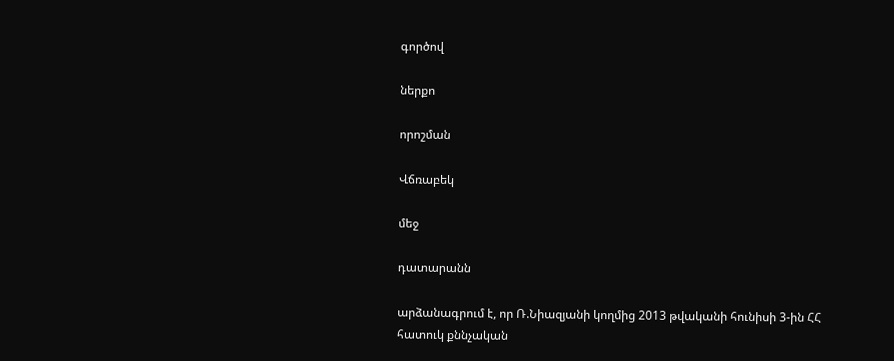գործով

ներքո

որոշման

Վճռաբեկ

մեջ

դատարանն

արձանագրում է, որ Ռ.Նիազյանի կողմից 2013 թվականի հունիսի 3-ին ՀՀ հատուկ քննչական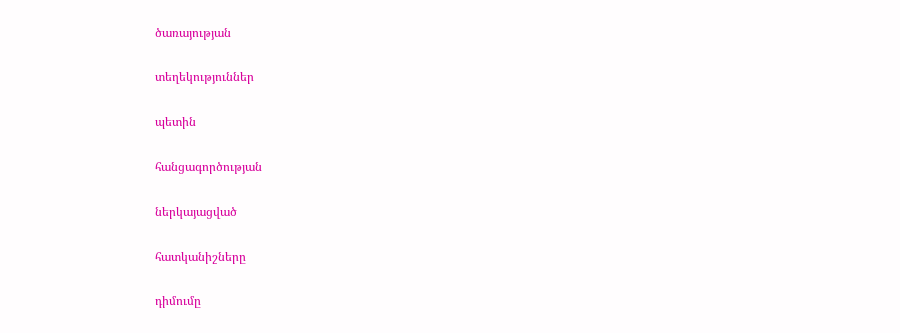ծառայության

տեղեկություններ

պետին

հանցագործության

ներկայացված

հատկանիշները

դիմումը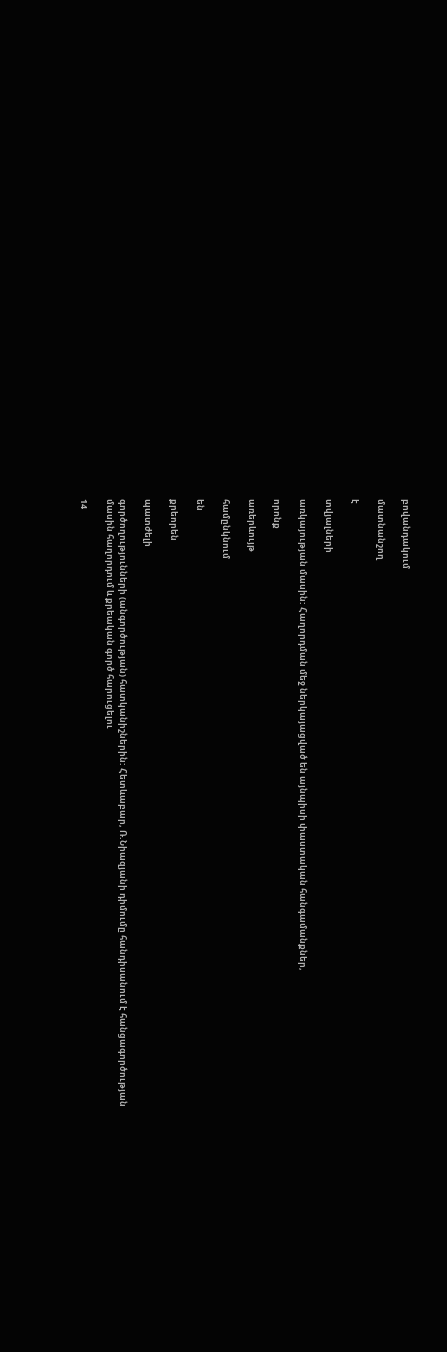բովանդակում

մատնանշող

է

տվյալների

առկայության մասին: Հաղորդման մեջ ներկայացված են այնպիսի փաստական հանգամանքներ,

որոնք

առերևույթ

համընկնում

են

քրեորեն

պատժելի

գործողությունների (անգործության) հատկանիշներին: Հետևաբար, Ռ.Նիազյանի դիմումը հանդիսանում է հանցագործության մասին հաղորդում և քրեական գործ հարուցելու

14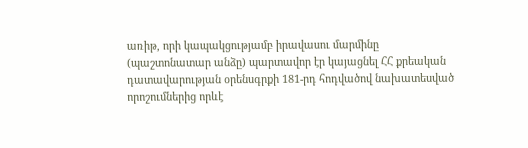առիթ, որի կապակցությամբ իրավասու մարմինը (պաշտոնատար անձը) պարտավոր էր կայացնել ՀՀ քրեական դատավարության օրենսգրքի 181-րդ հոդվածով նախատեսված որոշումներից որևէ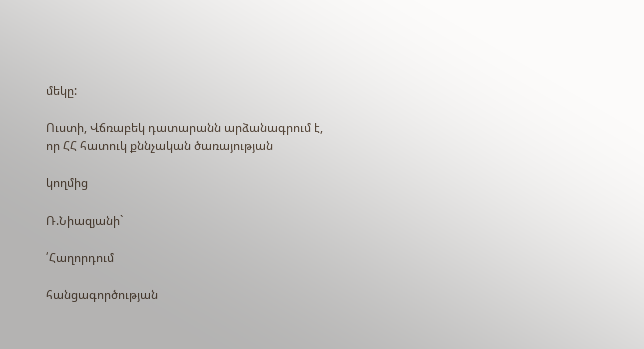մեկը:

Ուստի, Վճռաբեկ դատարանն արձանագրում է, որ ՀՀ հատուկ քննչական ծառայության

կողմից

Ռ.Նիազյանի`

՛Հաղորդում

հանցագործության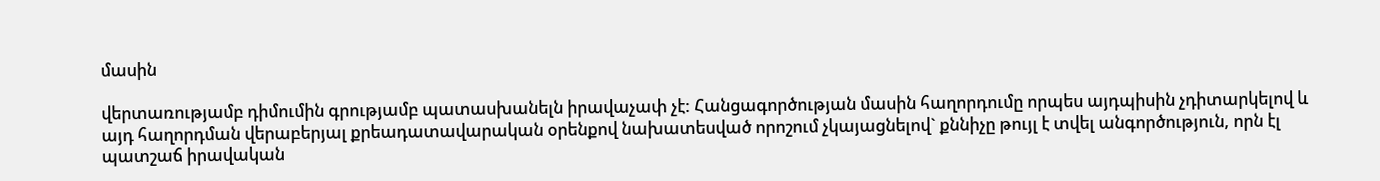մասին

վերտառությամբ դիմումին գրությամբ պատասխանելն իրավաչափ չէ: Հանցագործության մասին հաղորդումը որպես այդպիսին չդիտարկելով և այդ հաղորդման վերաբերյալ քրեադատավարական օրենքով նախատեսված որոշում չկայացնելով` քննիչը թույլ է տվել անգործություն, որն էլ պատշաճ իրավական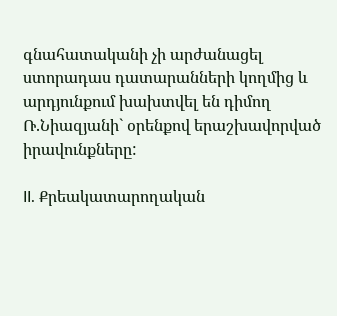գնահատականի չի արժանացել ստորադաս դատարանների կողմից և արդյունքում խախտվել են դիմող Ռ.Նիազյանի` օրենքով երաշխավորված իրավունքները:

II. Քրեակատարողական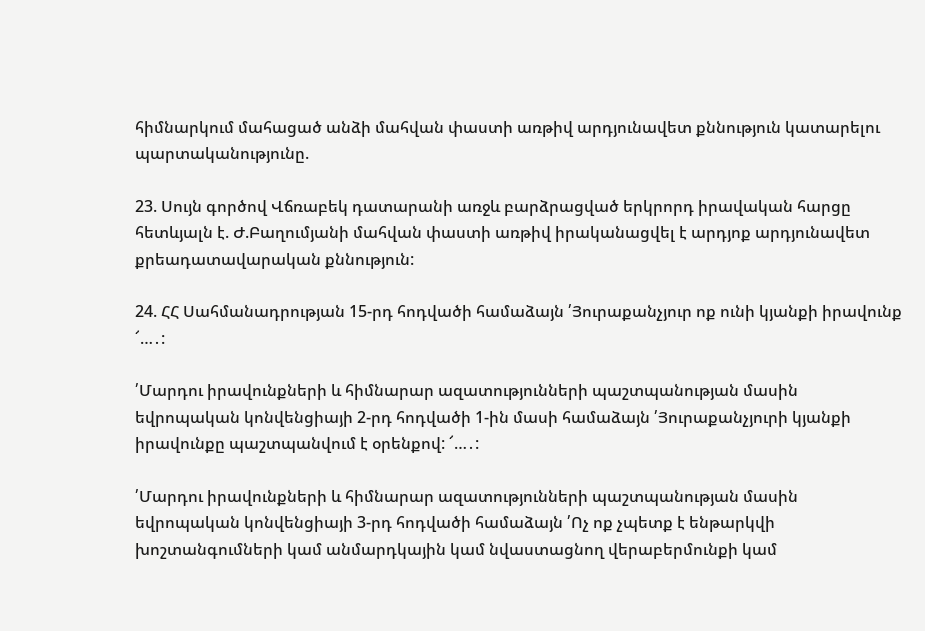հիմնարկում մահացած անձի մահվան փաստի առթիվ արդյունավետ քննություն կատարելու պարտականությունը.

23. Սույն գործով Վճռաբեկ դատարանի առջև բարձրացված երկրորդ իրավական հարցը հետևյալն է. Ժ.Բաղումյանի մահվան փաստի առթիվ իրականացվել է արդյոք արդյունավետ քրեադատավարական քննություն:

24. ՀՀ Սահմանադրության 15-րդ հոդվածի համաձայն ՛Յուրաքանչյուր ոք ունի կյանքի իրավունք ՜…․:

՛Մարդու իրավունքների և հիմնարար ազատությունների պաշտպանության մասին եվրոպական կոնվենցիայի 2-րդ հոդվածի 1-ին մասի համաձայն ՛Յուրաքանչյուրի կյանքի իրավունքը պաշտպանվում է օրենքով: ՜…․:

՛Մարդու իրավունքների և հիմնարար ազատությունների պաշտպանության մասին եվրոպական կոնվենցիայի 3-րդ հոդվածի համաձայն ՛Ոչ ոք չպետք է ենթարկվի խոշտանգումների կամ անմարդկային կամ նվաստացնող վերաբերմունքի կամ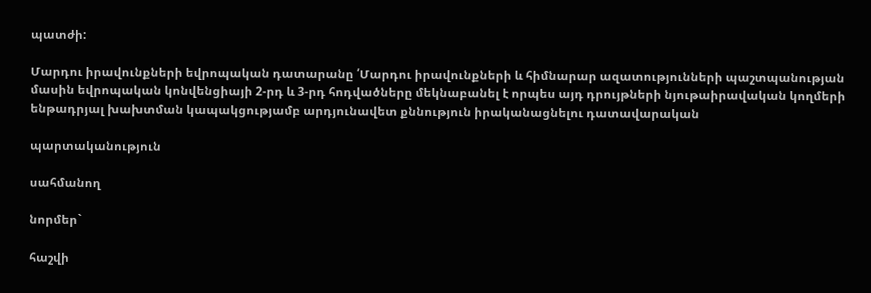պատժի:

Մարդու իրավունքների եվրոպական դատարանը ՛Մարդու իրավունքների և հիմնարար ազատությունների պաշտպանության մասին եվրոպական կոնվենցիայի 2-րդ և 3-րդ հոդվածները մեկնաբանել է որպես այդ դրույթների նյութաիրավական կողմերի ենթադրյալ խախտման կապակցությամբ արդյունավետ քննություն իրականացնելու դատավարական

պարտականություն

սահմանող

նորմեր`

հաշվի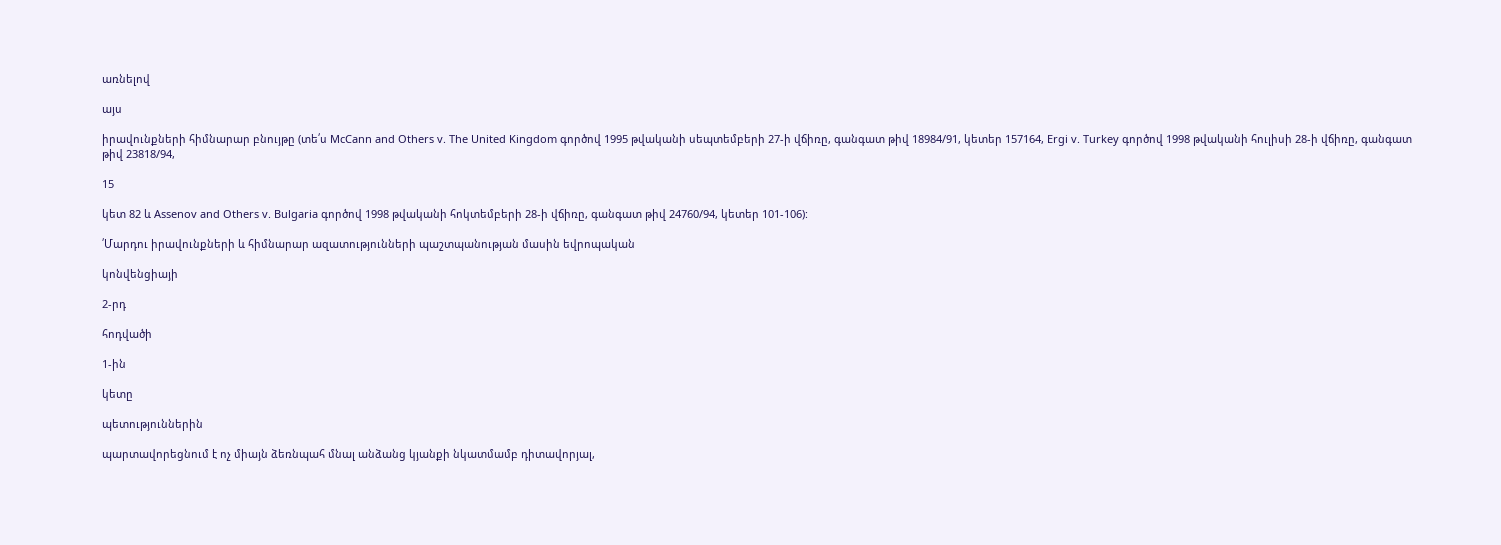առնելով

այս

իրավունքների հիմնարար բնույթը (տե՛ս McCann and Others v. The United Kingdom գործով 1995 թվականի սեպտեմբերի 27-ի վճիռը, գանգատ թիվ 18984/91, կետեր 157164, Ergi v. Turkey գործով 1998 թվականի հուլիսի 28-ի վճիռը, գանգատ թիվ 23818/94,

15

կետ 82 և Assenov and Others v. Bulgaria գործով 1998 թվականի հոկտեմբերի 28-ի վճիռը, գանգատ թիվ 24760/94, կետեր 101-106):

՛Մարդու իրավունքների և հիմնարար ազատությունների պաշտպանության մասին եվրոպական

կոնվենցիայի

2-րդ

հոդվածի

1-ին

կետը

պետություններին

պարտավորեցնում է ոչ միայն ձեռնպահ մնալ անձանց կյանքի նկատմամբ դիտավորյալ,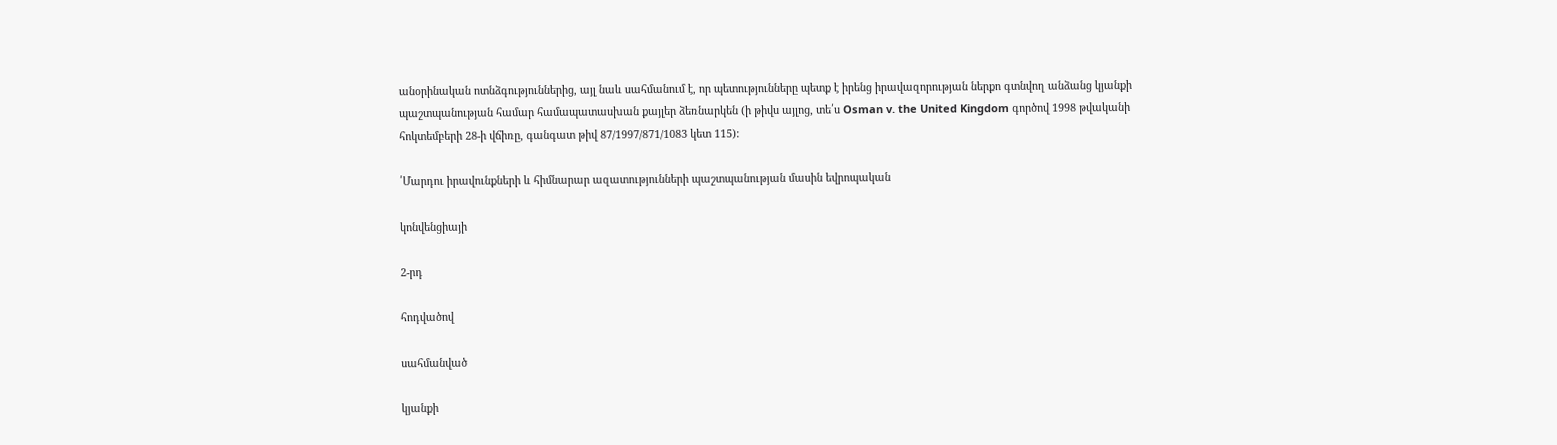անօրինական ոտնձգություններից, այլ նաև սահմանում է, որ պետությունները պետք է իրենց իրավազորության ներքո գտնվող անձանց կյանքի պաշտպանության համար համապատասխան քայլեր ձեռնարկեն (ի թիվս այլոց, տե՛ս Osman v. the United Kingdom գործով 1998 թվականի հոկտեմբերի 28-ի վճիռը, գանգատ թիվ 87/1997/871/1083 կետ 115):

՛Մարդու իրավունքների և հիմնարար ազատությունների պաշտպանության մասին եվրոպական

կոնվենցիայի

2-րդ

հոդվածով

սահմանված

կյանքի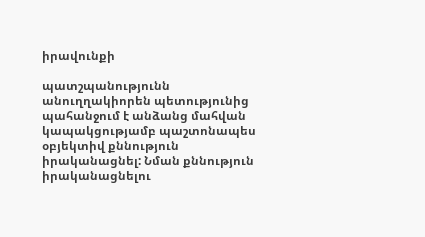իրավունքի

պատշպանությունն անուղղակիորեն պետությունից պահանջում է անձանց մահվան կապակցությամբ պաշտոնապես օբյեկտիվ քննություն իրականացնել: Նման քննություն իրականացնելու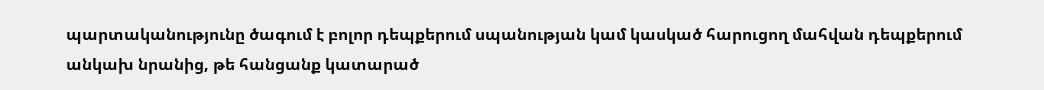պարտականությունը ծագում է բոլոր դեպքերում սպանության կամ կասկած հարուցող մահվան դեպքերում անկախ նրանից, թե հանցանք կատարած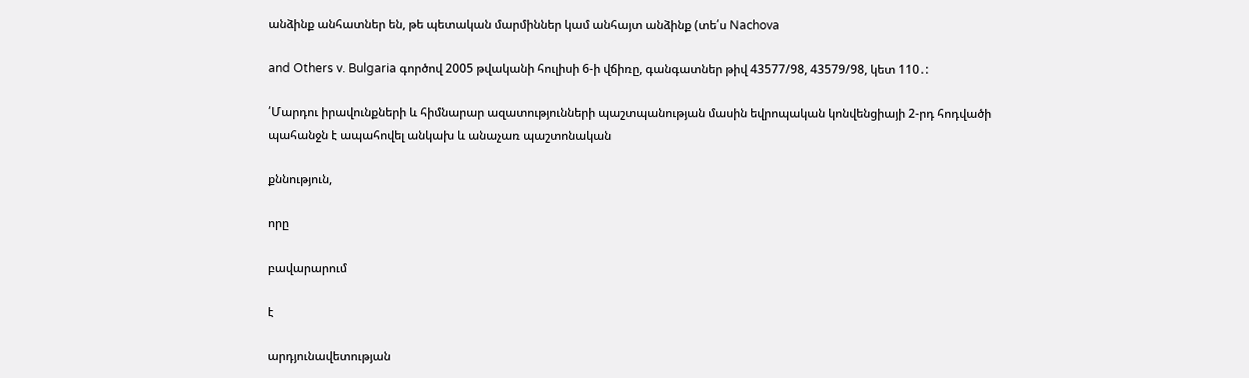անձինք անհատներ են, թե պետական մարմիններ կամ անհայտ անձինք (տե՛ս Nachova

and Others v. Bulgaria գործով 2005 թվականի հուլիսի 6-ի վճիռը, գանգատներ թիվ 43577/98, 43579/98, կետ 110․:

՛Մարդու իրավունքների և հիմնարար ազատությունների պաշտպանության մասին եվրոպական կոնվենցիայի 2-րդ հոդվածի պահանջն է ապահովել անկախ և անաչառ պաշտոնական

քննություն,

որը

բավարարում

է

արդյունավետության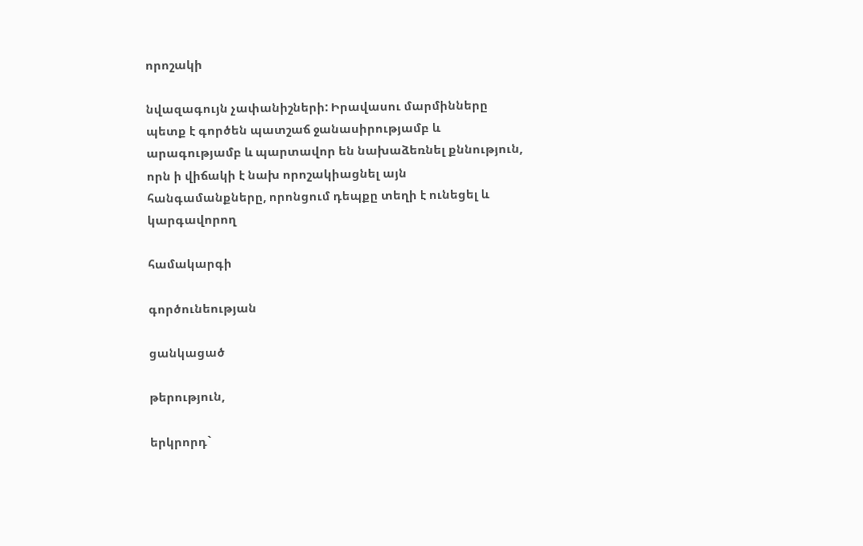որոշակի

նվազագույն չափանիշների: Իրավասու մարմինները պետք է գործեն պատշաճ ջանասիրությամբ և արագությամբ և պարտավոր են նախաձեռնել քննություն, որն ի վիճակի է նախ որոշակիացնել այն հանգամանքները, որոնցում դեպքը տեղի է ունեցել և կարգավորող

համակարգի

գործունեության

ցանկացած

թերություն,

երկրորդ`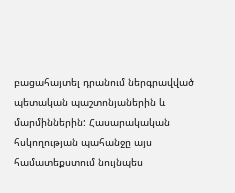բացահայտել դրանում ներգրավված պետական պաշտոնյաներին և մարմիններին: Հասարակական հսկողության պահանջը այս համատեքստում նույնպես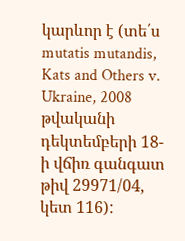կարևոր է (տե՛ս mutatis mutandis, Kats and Others v. Ukraine, 2008 թվականի դեկտեմբերի 18-ի վճիռ գանգատ թիվ 29971/04, կետ 116):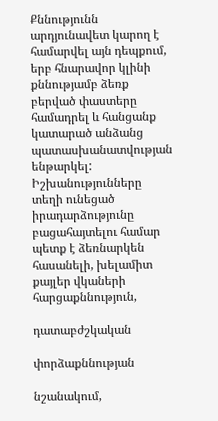Քննությունն արդյունավետ կարող է համարվել այն դեպքում, երբ հնարավոր կլինի քննությամբ ձեռք բերված փաստերը համադրել և հանցանք կատարած անձանց պատասխանատվության ենթարկել: Իշխանությունները տեղի ունեցած իրադարձությունը բացահայտելու համար պետք է ձեռնարկեն հասանելի, խելամիտ քայլեր վկաների հարցաքննություն,

դատաբժշկական

փորձաքննության

նշանակում,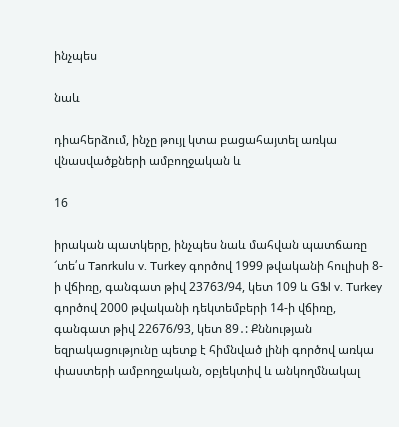ինչպես

նաև

դիահերձում, ինչը թույլ կտա բացահայտել առկա վնասվածքների ամբողջական և

16

իրական պատկերը, ինչպես նաև մահվան պատճառը ՜տե՛ս Tanrkulu v. Turkey գործով 1999 թվականի հուլիսի 8-ի վճիռը, գանգատ թիվ 23763/94, կետ 109 և GՖl v. Turkey գործով 2000 թվականի դեկտեմբերի 14-ի վճիռը, գանգատ թիվ 22676/93, կետ 89․: Քննության եզրակացությունը պետք է հիմնված լինի գործով առկա փաստերի ամբողջական, օբյեկտիվ և անկողմնակալ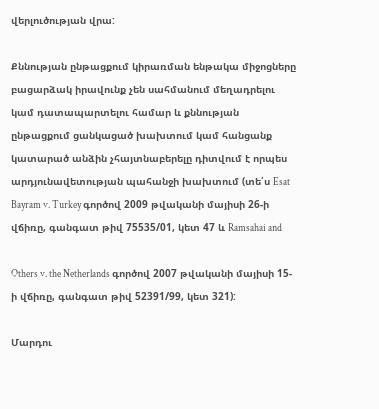վերլուծության վրա:

Քննության ընթացքում կիրառման ենթակա միջոցները բացարձակ իրավունք չեն սահմանում մեղադրելու կամ դատապարտելու համար և քննության ընթացքում ցանկացած խախտում կամ հանցանք կատարած անձին չհայտնաբերելը դիտվում է որպես արդյունավետության պահանջի խախտում (տե՛ս Esat Bayram v. Turkey գործով 2009 թվականի մայիսի 26-ի վճիռը, գանգատ թիվ 75535/01, կետ 47 և Ramsahai and

Others v. the Netherlands գործով 2007 թվականի մայիսի 15-ի վճիռը, գանգատ թիվ 52391/99, կետ 321):

Մարդու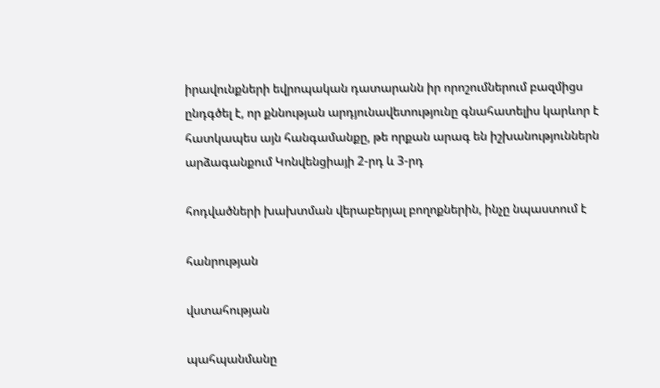իրավունքների եվրոպական դատարանն իր որոշումներում բազմիցս ընդգծել է, որ քննության արդյունավետությունը գնահատելիս կարևոր է հատկապես այն հանգամանքը, թե որքան արագ են իշխանություններն արձագանքում Կոնվենցիայի 2-րդ և 3-րդ

հոդվածների խախտման վերաբերյալ բողոքներին, ինչը նպաստում է

հանրության

վստահության

պահպանմանը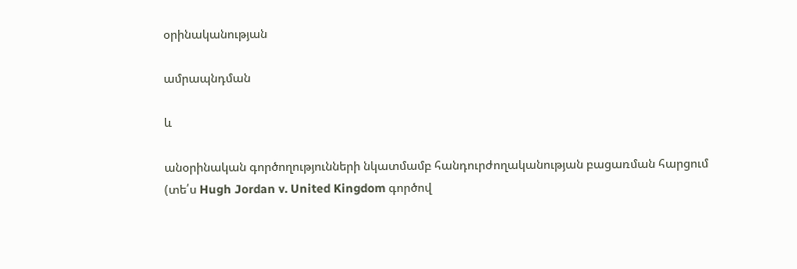օրինականության

ամրապնդման

և

անօրինական գործողությունների նկատմամբ հանդուրժողականության բացառման հարցում (տե՛ս Hugh Jordan v. United Kingdom գործով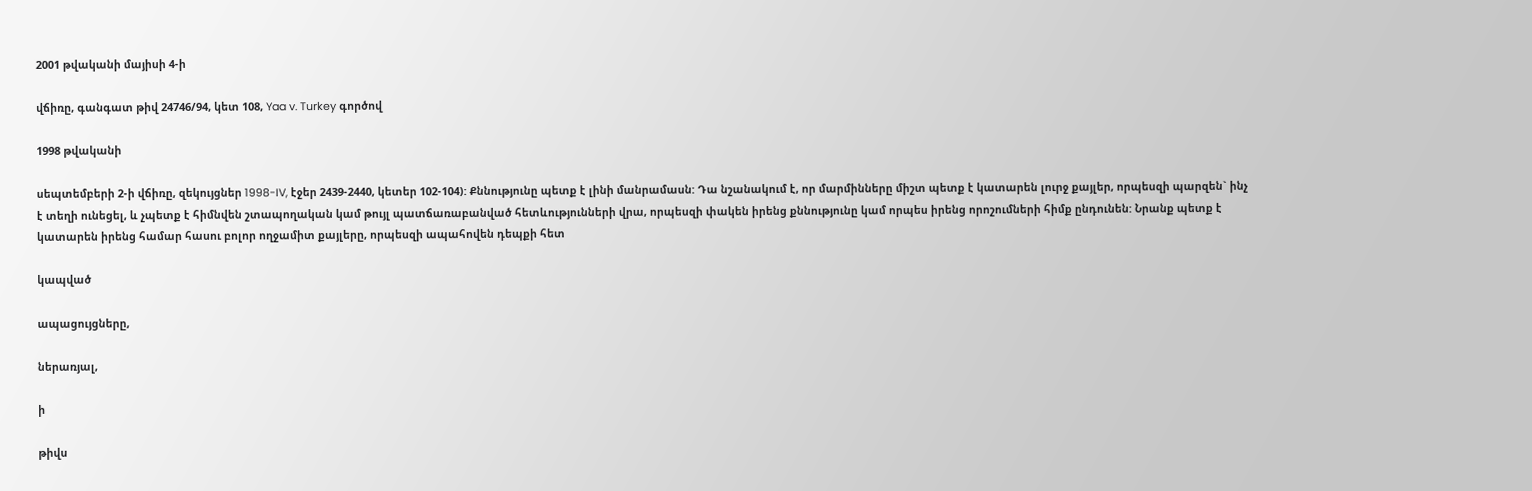2001 թվականի մայիսի 4-ի

վճիռը, գանգատ թիվ 24746/94, կետ 108, Yaa v. Turkey գործով

1998 թվականի

սեպտեմբերի 2-ի վճիռը, զեկույցներ 1998-IV, էջեր 2439-2440, կետեր 102-104): Քննությունը պետք է լինի մանրամասն: Դա նշանակում է, որ մարմինները միշտ պետք է կատարեն լուրջ քայլեր, որպեսզի պարզեն` ինչ է տեղի ունեցել, և չպետք է հիմնվեն շտապողական կամ թույլ պատճառաբանված հետևությունների վրա, որպեսզի փակեն իրենց քննությունը կամ որպես իրենց որոշումների հիմք ընդունեն: Նրանք պետք է կատարեն իրենց համար հասու բոլոր ողջամիտ քայլերը, որպեսզի ապահովեն դեպքի հետ

կապված

ապացույցները,

ներառյալ,

ի

թիվս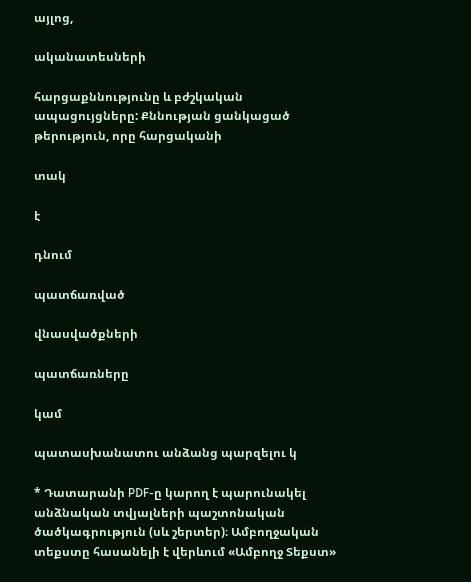այլոց,

ականատեսների

հարցաքննությունը և բժշկական ապացույցները: Քննության ցանկացած թերություն, որը հարցականի

տակ

է

դնում

պատճառված

վնասվածքների

պատճառները

կամ

պատասխանատու անձանց պարզելու կ

* Դատարանի PDF-ը կարող է պարունակել անձնական տվյալների պաշտոնական ծածկագրություն (սև շերտեր)։ Ամբողջական տեքստը հասանելի է վերևում «Ամբողջ Տեքստ»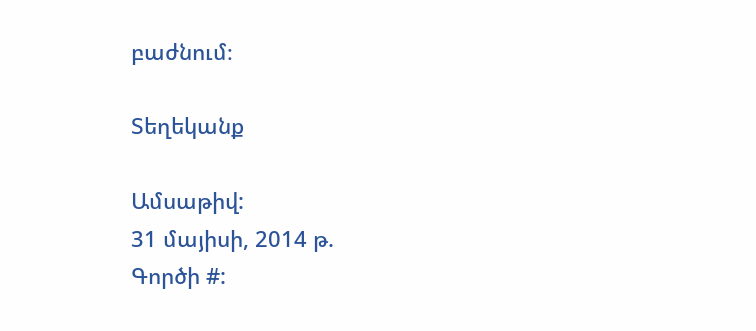բաժնում։

Տեղեկանք

Ամսաթիվ:
31 մայիսի, 2014 թ.
Գործի #: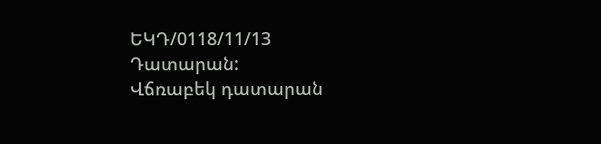ԵԿԴ/0118/11/13
Դատարան:
Վճռաբեկ դատարան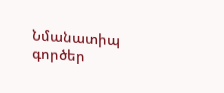Նմանատիպ գործեր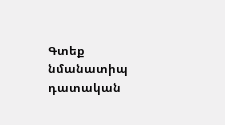Գտեք նմանատիպ դատական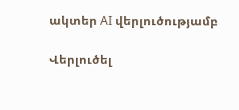ակտեր AI վերլուծությամբ

Վերլուծել